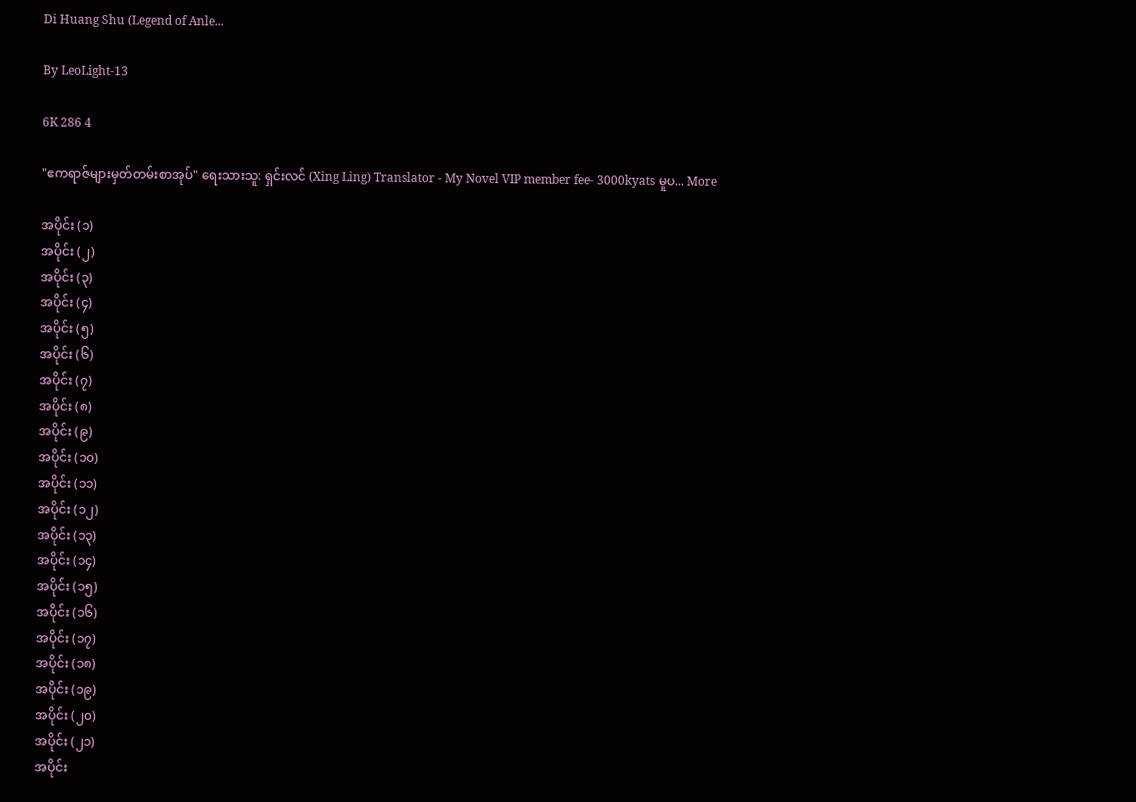Di Huang Shu (Legend of Anle...

By LeoLight-13

6K 286 4

"ဧကရာဇ်များမှတ်တမ်းစာအုပ်" ရေးသားသူ: ရှင်းလင် (Xing Ling) Translator - My Novel VIP member fee- 3000kyats မူပ... More

အပိုင်း (၁)
အပိုင်း (၂)
အပိုင်း (၃)
အပိုင်း (၄)
အပိုင်း (၅)
အပိုင်း (၆)
အပိုင်း (၇)
အပိုင်း (၈)
အပိုင်း (၉)
အပိုင်း (၁၀)
အပိုင်း (၁၁)
အပိုင်း (၁၂)
အပိုင်း (၁၃)
အပိုင်း (၁၄)
အပိုင်း (၁၅)
အပိုင်း (၁၆)
အပိုင်း (၁၇)
အပိုင်း (၁၈)
အပိုင်း (၁၉)
အပိုင်း (၂၀)
အပိုင်း (၂၁)
အပိုင်း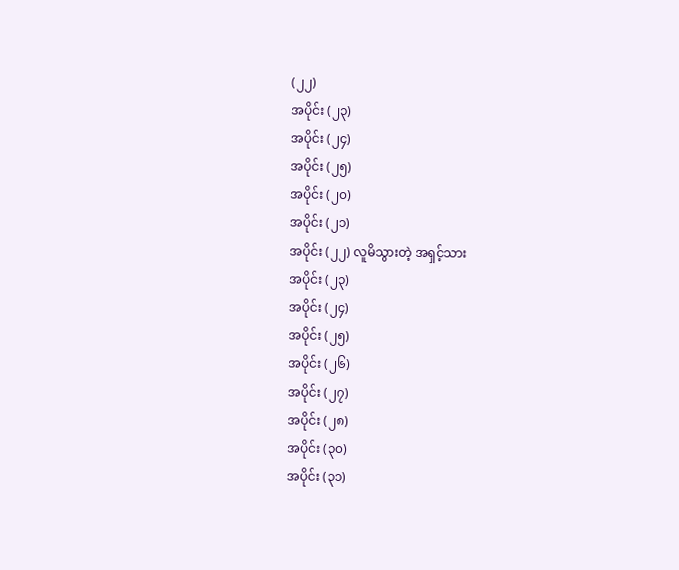(၂၂)
အပိုင်း (၂၃)
အပိုင်း (၂၄)
အပိုင်း (၂၅)
အပိုင်း (၂၀)
အပိုင်း (၂၁)
အပိုင်း (၂၂) လူမိသွားတဲ့ အရှင့်သား
အပိုင်း (၂၃)
အပိုင်း (၂၄)
အပိုင်း (၂၅)
အပိုင်း (၂၆)
အပိုင်း (၂၇)
အပိုင်း (၂၈)
အပိုင်း (၃၀)
အပိုင်း (၃၁)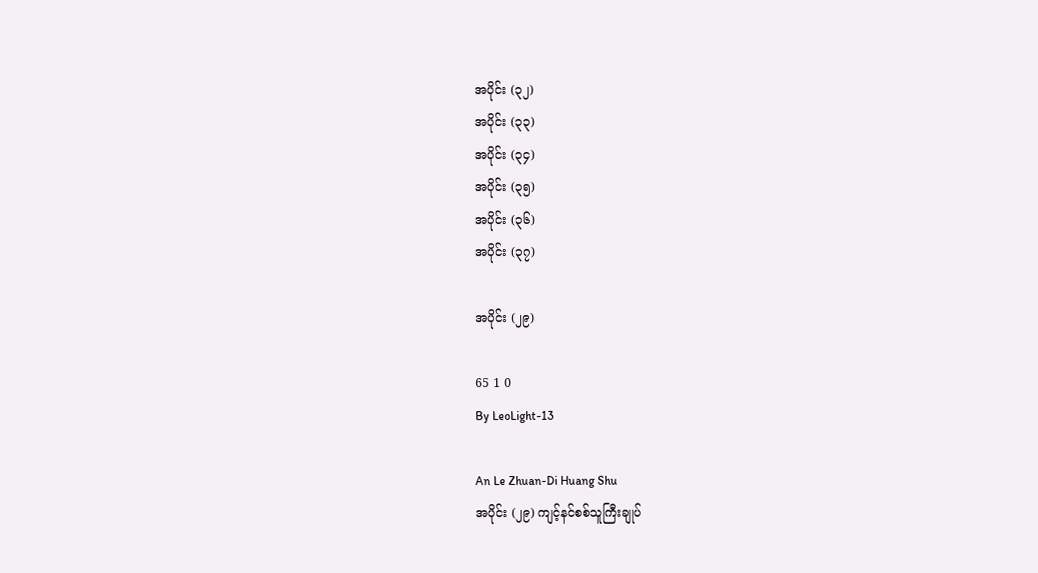အပိုင်း (၃၂)
အပိုင်း (၃၃)
အပိုင်း (၃၄)
အပိုင်း (၃၅)
အပိုင်း (၃၆)
အပိုင်း (၃၇)

အပိုင်း (၂၉)

65 1 0
By LeoLight-13

An Le Zhuan-Di Huang Shu
အပိုင်း (၂၉) ကျင့်နင်စစ်သူကြီးချုပ်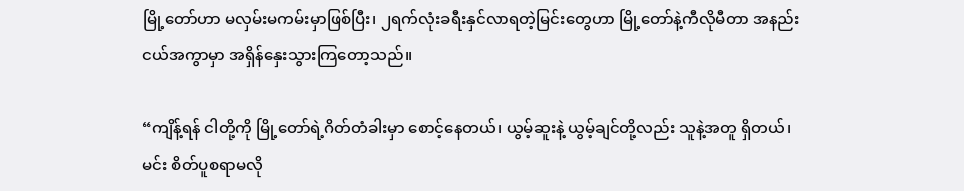မြို့တော်ဟာ မလှမ်းမကမ်းမှာဖြစ်ပြီး၊ ၂ရက်လုံးခရီးနှင်လာရတဲ့မြင်းတွေဟာ မြို့တော်နဲ့ကီလိုမီတာ အနည်းငယ်အကွာမှာ အရှိန်နှေးသွားကြတော့သည်။

“ကျိန့်ရန် ငါတို့ကို မြို့တော်ရဲ့ဂိတ်တံခါးမှာ စောင့်နေတယ်၊ ယွမ့်ဆူးနဲ့ ယွမ့်ချင်တို့လည်း သူနဲ့အတူ ရှိတယ်၊ မင်း စိတ်ပူစရာမလို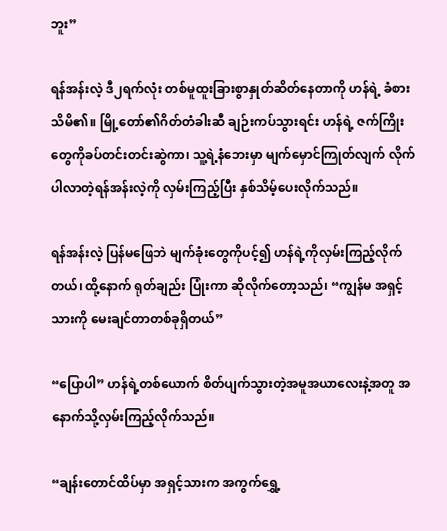ဘူး”

ရန်အန်းလဲ့ ဒီ၂ရက်လုံး တစ်မူထူးခြားစွာနှုတ်ဆိတ်နေတာကို ဟန်ရဲ့ ခံစားသိမိ၏။ မြို့တော်၏ဂိတ်တံခါးဆီ ချဉ်းကပ်သွားရင်း ဟန်ရဲ့ ဇက်ကြိုးတွေကိုခပ်တင်းတင်းဆွဲကာ၊ သူ့ရဲ့နံဘေးမှာ မျက်မှောင်ကြုတ်လျက် လိုက်ပါလာတဲ့ရန်အန်းလဲ့ကို လှမ်းကြည့်ပြီး နှစ်သိမ့်ပေးလိုက်သည်။

ရန်အန်းလဲ့ ပြန်မဖြေဘဲ မျက်ခုံးတွေကိုပင့်၍ ဟန်ရဲ့ကိုလှမ်းကြည့်လိုက်တယ်၊ ထို့နောက် ရုတ်ချည်း ပြုံးကာ ဆိုလိုက်တော့သည်၊ “ကျွန်မ အရှင့်သားကို မေးချင်တာတစ်ခုရှိတယ်”

“ပြောပါ” ဟန်ရဲ့တစ်ယောက် စိတ်ပျက်သွားတဲ့အမူအယာလေးနဲ့အတူ အနောက်သို့လှမ်းကြည့်လိုက်သည်။

“ချန်းတောင်ထိပ်မှာ အရှင့်သားက အကွက်ရွှေ့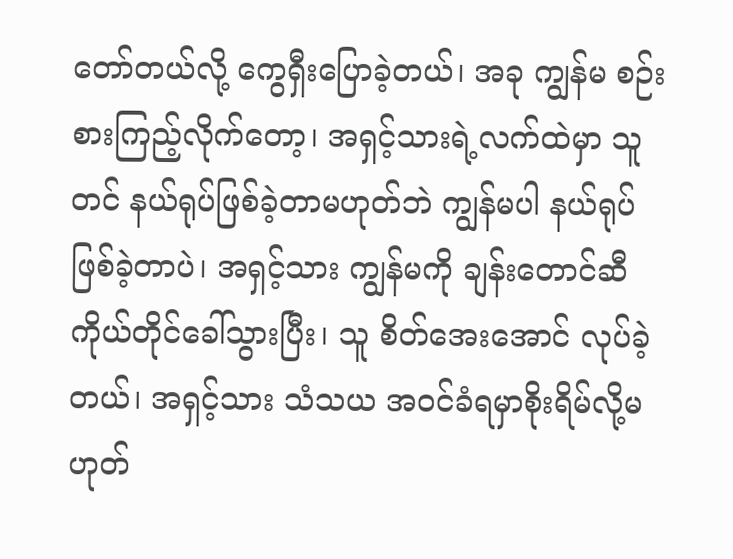တော်တယ်လို့ ကွေရှီးပြောခဲ့တယ်၊ အခု ကျွန်မ စဉ်းစားကြည့်လိုက်တော့၊ အရှင့်သားရဲ့လက်ထဲမှာ သူတင် နယ်ရုပ်ဖြစ်ခဲ့တာမဟုတ်ဘဲ ကျွန်မပါ နယ်ရုပ်ဖြစ်ခဲ့တာပဲ၊ အရှင့်သား ကျွန်မကို ချန်းတောင်ဆီ ကိုယ်တိုင်ခေါ်သွားပြီး၊ သူ စိတ်အေးအောင် လုပ်ခဲ့တယ်၊ အရှင့်သား သံသယ အဝင်ခံရမှာစိုးရိမ်လို့မဟုတ်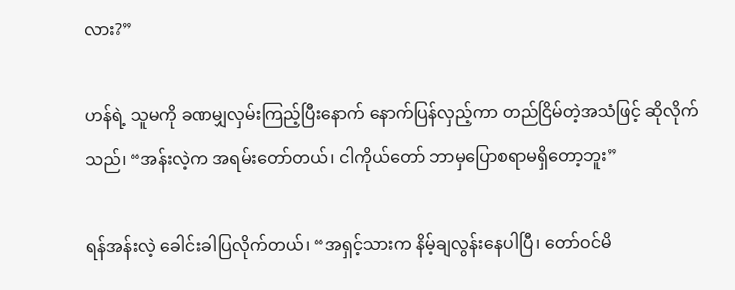လား?”

ဟန်ရဲ့ သူမကို ခဏမျှလှမ်းကြည့်ပြီးနောက် နောက်ပြန်လှည့်ကာ တည်ငြိမ်တဲ့အသံဖြင့် ဆိုလိုက်သည်၊ “အန်းလဲ့က အရမ်းတော်တယ်၊ ငါကိုယ်တော် ဘာမှပြောစရာမရှိတော့ဘူး”

ရန်အန်းလဲ့ ခေါင်းခါပြလိုက်တယ်၊ “အရှင့်သားက နိမ့်ချလွန်းနေပါပြီ၊ တော်ဝင်မိ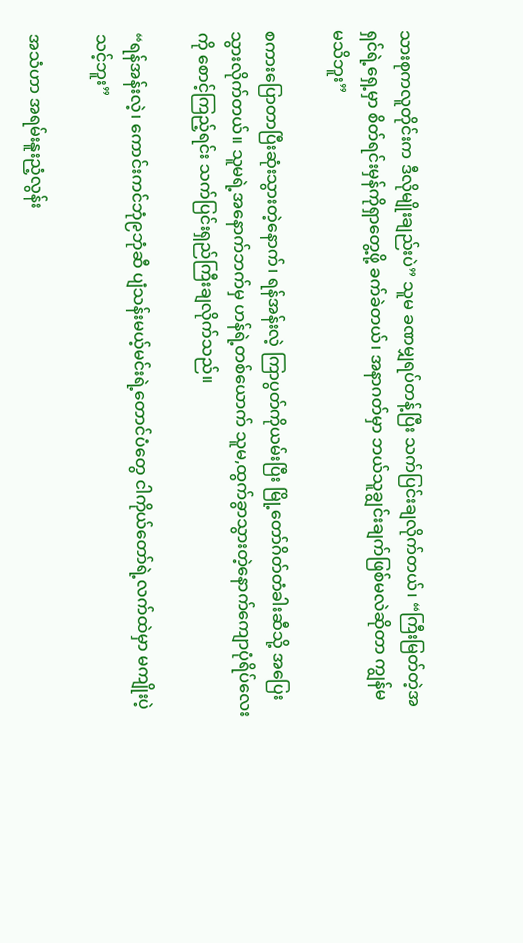သားစုကလူတိုင်းက ဒီလိုမျိုးချည်းပဲ” သူမ ခဏမျှရပ်တန့်ပြီး သက်ပြင်းချလိုက်တယ်၊ “ကြီးမြတ်တဲ့အရှင်ရဲ့ရှေ့မှာ စိတ်ရင်းမှန်ကိုရှာတွေ့ဖို့ ခက်ခဲတယ်၊ အနာဂတ်မှာ ဘယ်သူချွင်းချက်ဖြစ်မလဲဆိုတာ ကျွန်မ မသိဘူး”

စကားပြောတာပြီးဆုံးသွားတဲ့နောက်၊ ရန်အန်းလဲ့ ကြာပွတ်ကိုယမ်းပြီး မြို့တော်ဂိတ်တံခါးဆီသို့ အပြေးသွားလိုက်တယ်။ သူမရဲ့အနောက်ဘက်မှ ဟန်ရဲ့တစ်ယောက် သူမ,ထွက်ခွာသွားတဲ့နောက်ကျောပုံရိပ်လေးကို စောင့်ကြည့်ရင်း သက်ပြင်းရှည်ကြီးချလိုက်သည်။

“ရန်အန်းလဲ့၊ ကောင်းကင်ဘုံ၉ဘုံဆီ ပျံသန်းမယ့်မင်းရဲ့တောင်ပံတွေ ငါကိုယ်တော်ရဲ့လက်ထဲမှာ မကျိုးပဲ့သင့်ဘူး”

အသံဟာ အရမ်းနူးညံ့လွန်း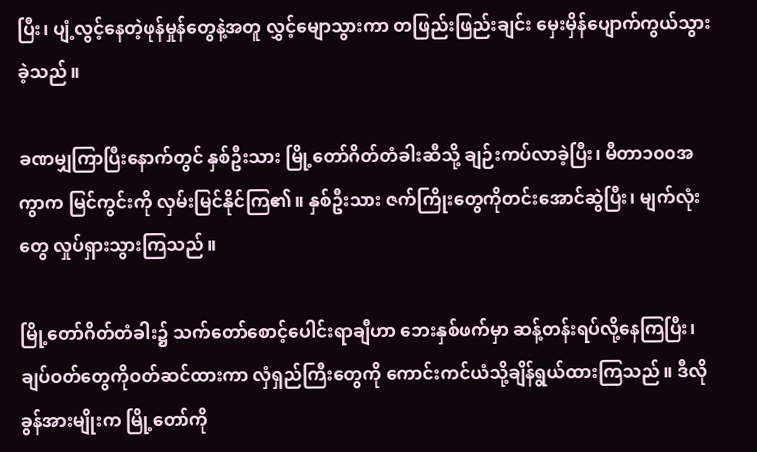ပြီး၊ ပျံ့လွင့်နေတဲ့ဖုန်မှုန်တွေနဲ့အတူ လွှင့်မျောသွားကာ တဖြည်းဖြည်းချင်း မှေးမှိန်ပျောက်ကွယ်သွားခဲ့သည်။

ခဏမျှကြာပြီးနောက်တွင် နှစ်ဦးသား မြို့တော်ဂိတ်တံခါးဆီသို့ ချဉ်းကပ်လာခဲ့ပြီး၊ မီတာ၁၀၀အကွာက မြင်ကွင်းကို လှမ်းမြင်နိုင်ကြ၏။ နှစ်ဦးသား ဇက်ကြိုးတွေကိုတင်းအောင်ဆွဲပြီး၊ မျက်လုံးတွေ လှုပ်ရှားသွားကြသည်။

မြို့တော်ဂိတ်တံခါး၌ သက်တော်စောင့်ပေါင်းရာချီဟာ ဘေးနှစ်ဖက်မှာ ဆန့်တန်းရပ်လို့နေကြပြီး၊ ချပ်ဝတ်တွေကိုဝတ်ဆင်ထားကာ လှံရှည်ကြီးတွေကို ကောင်းကင်ယံသို့ချိန်ရွယ်ထားကြသည်။ ဒီလိုခွန်အားမျိုးက မြို့တော်ကို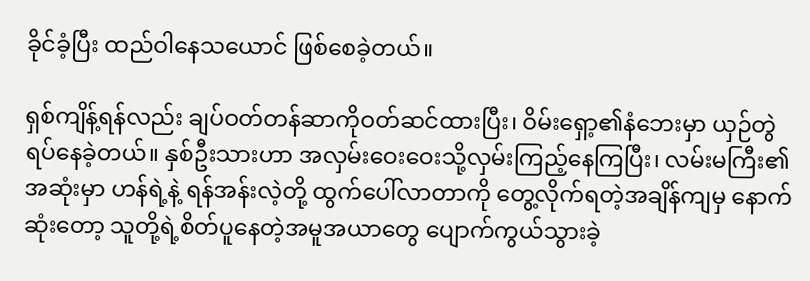ခိုင်ခံ့ပြီး ထည်ဝါနေသယောင် ဖြစ်စေခဲ့တယ်။

ရှစ်ကျိန့်ရန်လည်း ချပ်ဝတ်တန်ဆာကိုဝတ်ဆင်ထားပြီး၊ ဝိမ်းရှော့၏နံဘေးမှာ ယှဉ်တွဲရပ်နေခဲ့တယ်။ နှစ်ဦးသားဟာ အလှမ်းဝေးဝေးသို့လှမ်းကြည့်နေကြပြီး၊ လမ်းမကြီး၏အဆုံးမှာ ဟန်ရဲ့နဲ့ ရန်အန်းလဲ့တို့ ထွက်ပေါ်လာတာကို တွေ့လိုက်ရတဲ့အချိန်ကျမှ နောက်ဆုံးတော့ သူတို့ရဲ့စိတ်ပူနေတဲ့အမူအယာတွေ ပျောက်ကွယ်သွားခဲ့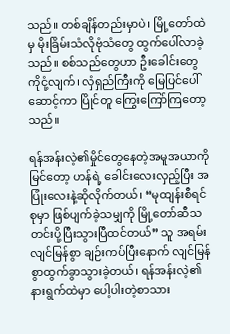သည်။ တစ်ချိန်တည်းမှာပဲ၊ မြို့တော်ထဲမှ မိုးခြိမ်းသံလိုဗုံသံတွေ ထွက်ပေါ်လာခဲ့သည်။ စစ်သည်တွေဟာ ဦးခေါင်းတွေကိုငုံ့လျက်၊ လှံရှည်ကြီးကို မြေပြင်ပေါ်ဆောင့်ကာ ပြိုင်တူ ကြွေးကြော်ကြတော့သည်။

ရန်အန်းလဲ့၏မှိုင်တွေနေတဲ့အမူအယာကိုမြင်တော့ ဟန်ရဲ့ ခေါင်းလေးလှည့်ပြီး အပြုံးလေးနဲ့ဆိုလိုက်တယ်၊ “မုထျန်းစီရင်စုမှာ ဖြစ်ပျက်ခဲ့သမျှကို မြို့တော်ဆီသတင်းပို့ပြီးသွားပြီထင်တယ်” သူ အရမ်းလျင်မြန်စွာ ချဉ်းကပ်ပြီးနောက် လျင်မြန်စွာထွက်ခွာသွားခဲ့တယ်၊ ရန်အန်းလဲ့၏နားရွက်ထဲမှာ ပေါ့ပါးတဲ့စာသား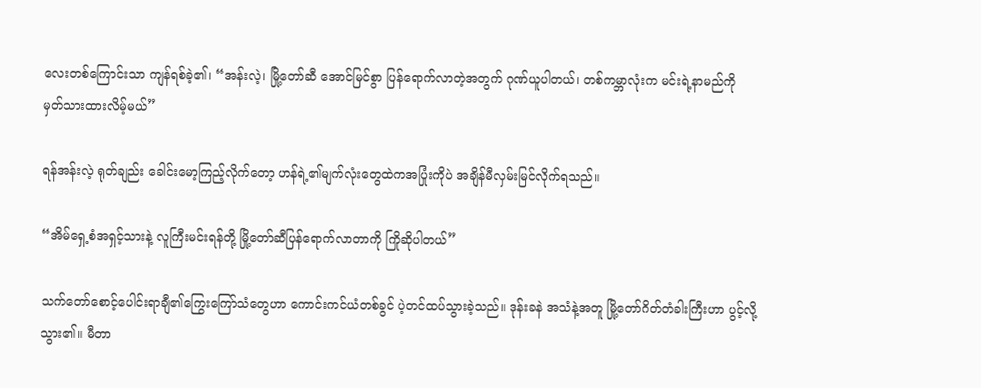လေးတစ်ကြောင်းသာ ကျန်ရစ်ခဲ့၏၊ “အန်းလဲ့၊ မြို့တော်ဆီ အောင်မြင်စွာ ပြန်ရောက်လာတဲ့အတွက် ဂုဏ်ယူပါတယ်၊ တစ်ကမ္ဘာလုံးက မင်းရဲ့နာမည်ကို မှတ်သားထားလိမ့်မယ်”

ရန်အန်းလဲ့ ရုတ်ချည်း ခေါင်းမော့ကြည့်လိုက်တော့ ဟန်ရဲ့၏မျက်လုံးတွေထဲကအပြုံးကိုပဲ အချိန်မီလှမ်းမြင်လိုက်ရသည်။

“အိမ်ရှေ့စံအရှင့်သားနဲ့ လူကြီးမင်းရန်တို့ မြို့တော်ဆီပြန်ရောက်လာတာကို ကြိုဆိုပါတယ်”

သက်တော်စောင့်ပေါင်းရာချီ၏ကြွေးကြော်သံတွေဟာ ကောင်းကင်ယံတစ်ခွင် ပဲ့တင်ထပ်သွားခဲ့သည်။ ဒုန်းခနဲ အသံနဲ့အတူ မြို့တော်ဂိတ်တံခါးကြီးဟာ ပွင့်လို့သွား၏။ မီတာ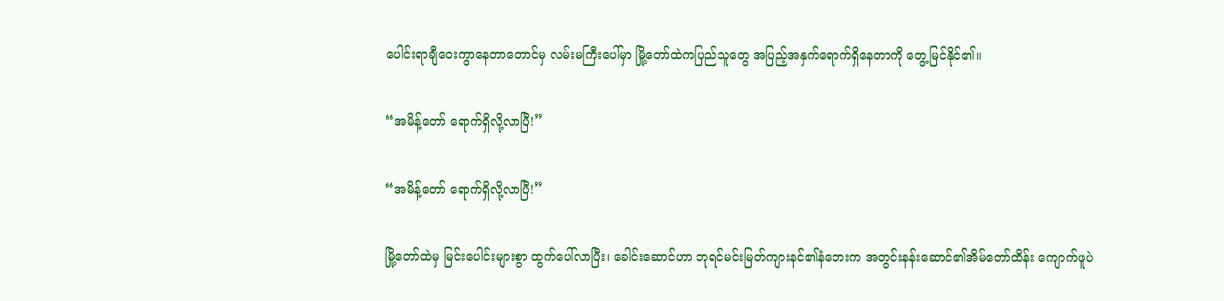ပေါင်းရာချီဝေးကွာနေတာတောင်မှ လမ်းမကြီးပေါ်မှာ မြို့တော်ထဲကပြည်သူတွေ အပြည့်အနှက်ရောက်ရှိနေတာကို တွေ့မြင်နိုင်၏။

“အမိန့်တော် ရောက်ရှိလို့လာပြီ!”

“အမိန့်တော် ရောက်ရှိလို့လာပြီ!”

မြို့တော်ထဲမှ မြင်းပေါင်းများစွာ ထွက်ပေါ်လာပြီး၊ ခေါင်းဆောင်ဟာ ဘုရင်မင်းမြတ်ကျားနင်၏နံဘေးက အတွင်းနန်းဆောင်၏အိမ်တော်ထိန်း ကျောက်ဖူပဲ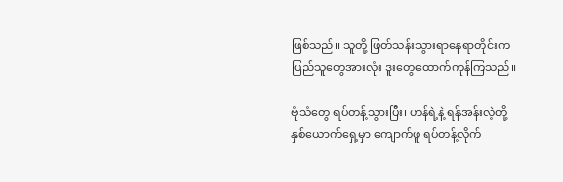ဖြစ်သည်။ သူတို့ ဖြတ်သန်းသွားရာနေရာတိုင်းက ပြည်သူတွေအားလုံး ဒူးတွေထောက်ကုန်ကြသည်။

ဗုံသံတွေ ရပ်တန့်သွားပြီး၊ ဟန်ရဲ့နဲ့ ရန်အန်းလဲ့တို့နှစ်ယောက်ရှေ့မှာ ကျောက်ဖူ ရပ်တန့်လိုက်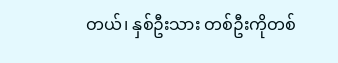တယ်၊ နှစ်ဦးသား တစ်ဦးကိုတစ်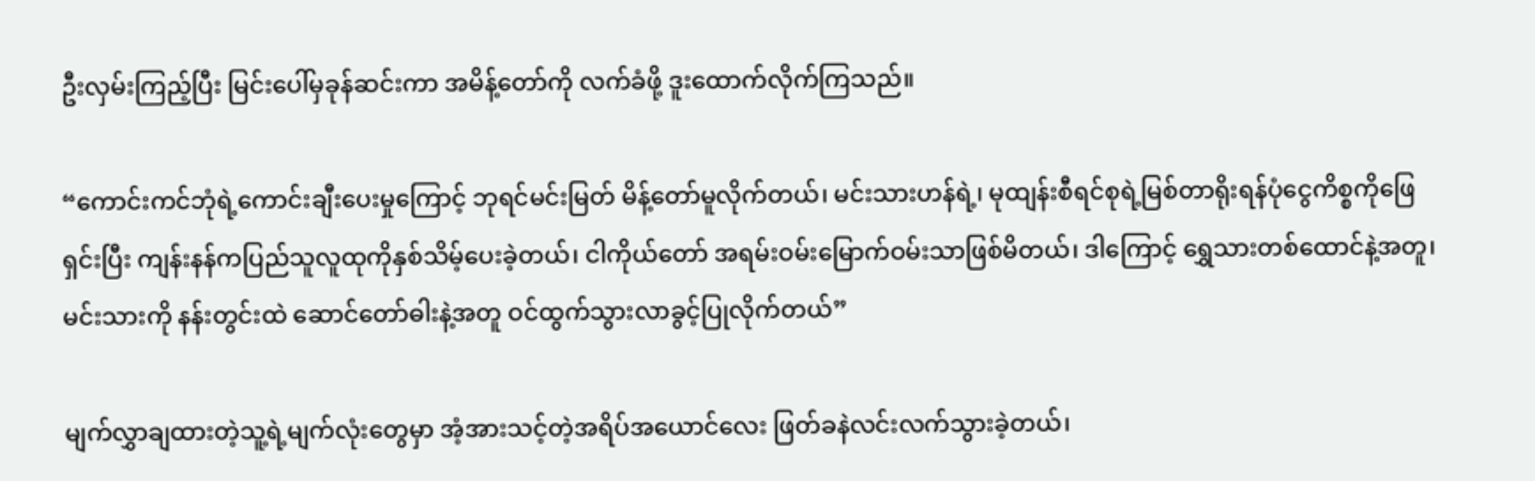ဦးလှမ်းကြည့်ပြီး မြင်းပေါ်မှခုန်ဆင်းကာ အမိန့်တော်ကို လက်ခံဖို့ ဒူးထောက်လိုက်ကြသည်။

“ကောင်းကင်ဘုံရဲ့ကောင်းချီးပေးမှုကြောင့် ဘုရင်မင်းမြတ် မိန့်တော်မူလိုက်တယ်၊ မင်းသားဟန်ရဲ့၊ မုထျန်းစီရင်စုရဲ့မြစ်တာရိုးရန်ပုံငွေကိစ္စကိုဖြေရှင်းပြီး ကျန်းနန်ကပြည်သူလူထုကိုနှစ်သိမ့်ပေးခဲ့တယ်၊ ငါကိုယ်တော် အရမ်းဝမ်းမြောက်ဝမ်းသာဖြစ်မိတယ်၊ ဒါကြောင့် ရွှေသားတစ်ထောင်နဲ့အတူ၊ မင်းသားကို နန်းတွင်းထဲ ဆောင်တော်ဓါးနဲ့အတူ ဝင်ထွက်သွားလာခွင့်ပြုလိုက်တယ်”

မျက်လွှာချထားတဲ့သူ့ရဲ့မျက်လုံးတွေမှာ အံ့အားသင့်တဲ့အရိပ်အယောင်လေး ဖြတ်ခနဲလင်းလက်သွားခဲ့တယ်၊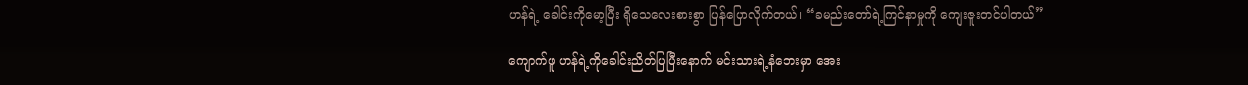ဟန်ရဲ့ ခေါင်းကိုမော့ပြီး ရိုသေလေးစားစွာ ပြန်ပြောလိုက်တယ်၊ “ခမည်းတော်ရဲ့ကြင်နာမှုကို ကျေးဇူးတင်ပါတယ်”

ကျောက်ဖူ ဟန်ရဲ့ကိုခေါင်းညိတ်ပြပြီးနောက် မင်းသားရဲ့နံဘေးမှာ အေး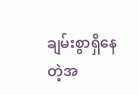ချမ်းစွာရှိနေတဲ့အ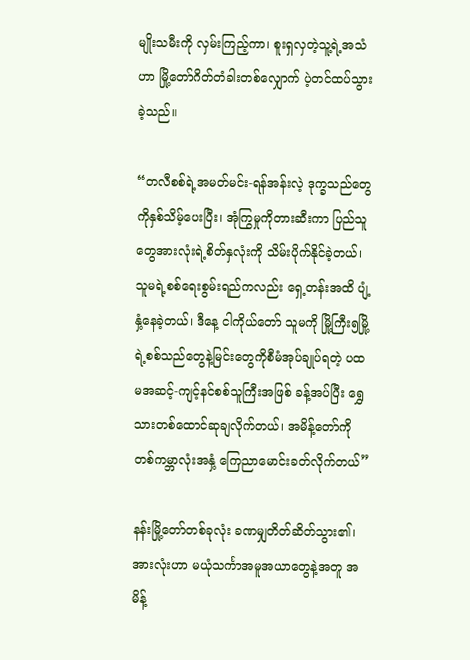မျိုးသမီးကို လှမ်းကြည့်ကာ၊ စူးရှလှတဲ့သူ့ရဲ့အသံဟာ မြို့တော်ဂိတ်တံခါးတစ်လျှောက် ပဲ့တင်ထပ်သွားခဲ့သည်။

“တလီစစ်ရဲ့အမတ်မင်း-ရန်အန်းလဲ့ ဒုက္ခသည်တွေကိုနှစ်သိမ့်ပေးပြီး၊ အုံကြွမှုကိုတားဆီးကာ ပြည်သူတွေအားလုံးရဲ့စိတ်နှလုံးကို သိမ်းပိုက်နိုင်ခဲ့တယ်၊ သူမရဲ့စစ်ရေးစွမ်းရည်ကလည်း ရှေ့တန်းအထိ ပျံ့နှံ့နေခဲ့တယ်၊ ဒီနေ့ ငါကိုယ်တော် သူမကို မြို့ကြီး၅မြို့ရဲ့စစ်သည်တွေနဲ့မြင်းတွေကိုစီမံအုပ်ချုပ်ရတဲ့ ပထမအဆင့်-ကျင့်နင်စစ်သူကြီးအဖြစ် ခန့်အပ်ပြီး ရွှေသားတစ်ထောင်ဆုချလိုက်တယ်၊ အမိန့်တော်ကို တစ်ကမ္ဘာလုံးအနှံ့ ကြေညာမောင်းခတ်လိုက်တယ်”

နန်းမြို့တော်တစ်ခုလုံး ခဏမျှတိတ်ဆိတ်သွား၏၊ အားလုံးဟာ မယုံသင်္ကာအမူအယာတွေနဲ့အတူ အမိန့်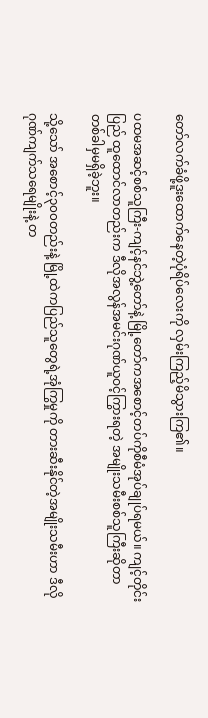တော်လက်ခံဖို့ဒူးထောက်နေတဲ့ပုံရိပ်လေးကို လှမ်းကြည့်မိသွားကြ၏။

ပထမအဆင့်စစ်သူကြီး-ကျင့်နင်ဘွဲ့တော်နဲ့ မြို့တော်ကအစောင့်တပ်ကိုစီမံအုပ်ချုပ်ရမယ်။ ကျင့်တိုင်းပြည် ထူထောင်လာတည်းက ဒီလိုအလွန်အမင်းဂုဏ်ယူဝင့်ကြွားရတဲ့ အမျိုးသမီးစစ်သူကြီးဆိုတာ တစ်ခါမှမရှိခဲ့ဘူး။

သို့သော် အစောင့်၃၀၀တည်းနဲ့ မြို့ထဲကပြည်သူတွေရဲ့အုံကြွမှုကို တားဆီးနိုင်တဲ့အမျိုးသမီးဟာ ဒီလိုဂုဏ်ကျက်သရေမျိုးနဲ့ တ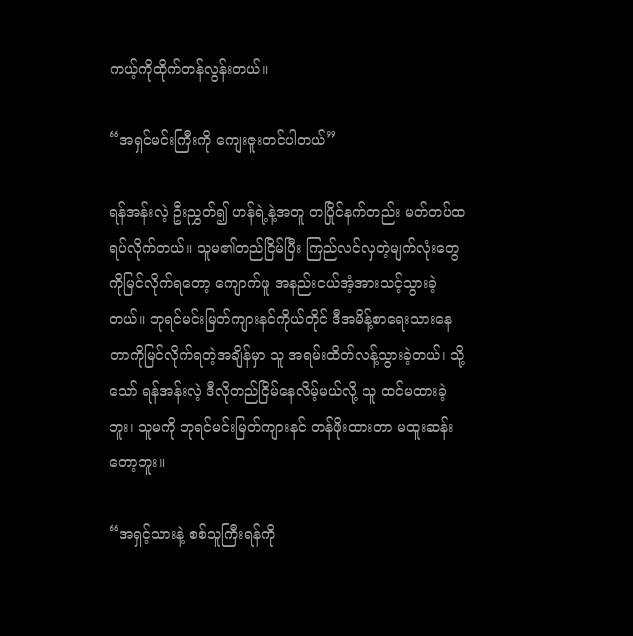ကယ့်ကိုထိုက်တန်လွန်းတယ်။

“အရှင်မင်းကြီးကို ကျေးဇူးတင်ပါတယ်”

ရန်အန်းလဲ့ ဦးညွှတ်၍ ဟန်ရဲ့နဲ့အတူ တပြိုင်နက်တည်း မတ်တပ်ထရပ်လိုက်တယ်။ သူမ၏တည်ငြိမ်ပြီး ကြည်လင်လှတဲ့မျက်လုံးတွေကိုမြင်လိုက်ရတော့ ကျောက်ဖူ အနည်းငယ်အံ့အားသင့်သွားခဲ့တယ်။ ဘုရင်မင်းမြတ်ကျားနင်ကိုယ်တိုင် ဒီအမိန့်စာရေးသားနေတာကိုမြင်လိုက်ရတဲ့အချိန်မှာ သူ အရမ်းထိတ်လန့်သွားခဲ့တယ်၊ သို့သော် ရန်အန်းလဲ့ ဒီလိုတည်ငြိမ်နေလိမ့်မယ်လို့ သူ ထင်မထားခဲ့ဘူး၊ သူမကို ဘုရင်မင်းမြတ်ကျားနင် တန်ဖိုးထားတာ မထူးဆန်းတော့ဘူး။

“အရှင့်သားနဲ့ စစ်သူကြီးရန်ကို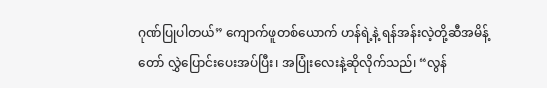ဂုဏ်ပြုပါတယ်” ကျောက်ဖူတစ်ယောက် ဟန်ရဲ့နဲ့ ရန်အန်းလဲ့တို့ဆီအမိန့်တော် လွှဲပြောင်းပေးအပ်ပြီး၊ အပြုံးလေးနဲ့ဆိုလိုက်သည်၊ “လွန်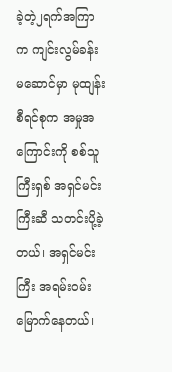ခဲ့တဲ့၂ရက်အကြာက ကျင်းလွမ်ခန်းမဆောင်မှာ မုထျန်းစီရင်စုက အမှုအကြောင်းကို စစ်သူကြီးရှစ် အရှင်မင်းကြီးဆီ သတင်းပို့ခဲ့တယ်၊ အရှင်မင်းကြီး အရမ်းဝမ်းမြောက်နေတယ်၊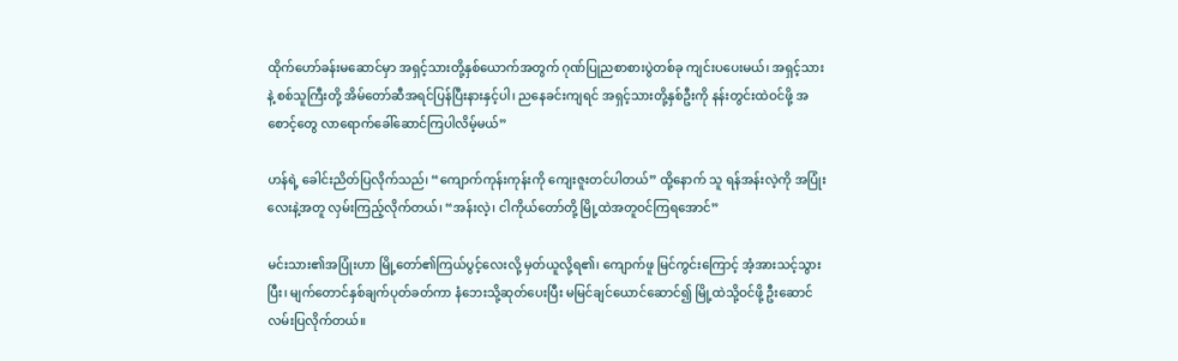ထိုက်ဟော်ခန်းမဆောင်မှာ အရှင့်သားတို့နှစ်ယောက်အတွက် ဂုဏ်ပြုညစာစားပွဲတစ်ခု ကျင်းပပေးမယ်၊ အရှင့်သားနဲ့ စစ်သူကြီးတို့ အိမ်တော်ဆီအရင်ပြန်ပြီးနားနှင့်ပါ၊ ညနေခင်းကျရင် အရှင့်သားတို့နှစ်ဦးကို နန်းတွင်းထဲဝင်ဖို့ အစောင့်တွေ လာရောက်ခေါ်ဆောင်ကြပါလိမ့်မယ်”

ဟန်ရဲ့ ခေါင်းညိတ်ပြလိုက်သည်၊ “ကျောက်ကုန်းကုန်းကို ကျေးဇူးတင်ပါတယ်” ထို့နောက် သူ ရန်အန်းလဲ့ကို အပြုံးလေးနဲ့အတူ လှမ်းကြည့်လိုက်တယ်၊ “အန်းလဲ့၊ ငါကိုယ်တော်တို့ မြို့ထဲအတူဝင်ကြရအောင်”

မင်းသား၏အပြုံးဟာ မြို့တော်၏ကြယ်ပွင့်လေးလို့ မှတ်ယူလို့ရ၏၊ ကျောက်ဖူ မြင်ကွင်းကြောင့် အံ့အားသင့်သွားပြီး၊ မျက်တောင်နှစ်ချက်ပုတ်ခတ်ကာ နံဘေးသို့ဆုတ်ပေးပြီး မမြင်ချင်ယောင်ဆောင်၍ မြို့ထဲသို့ဝင်ဖို့ ဦးဆောင်လမ်းပြလိုက်တယ်။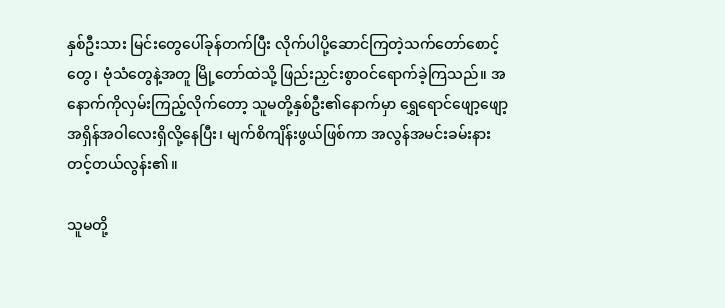နှစ်ဦးသား မြင်းတွေပေါ်ခုန်တက်ပြီး လိုက်ပါပို့ဆောင်ကြတဲ့သက်တော်စောင့်တွေ၊ ဗုံသံတွေနဲ့အတူ မြို့တော်ထဲသို့ ဖြည်းညှင်းစွာဝင်ရောက်ခဲ့ကြသည်။ အနောက်ကိုလှမ်းကြည့်လိုက်တော့ သူမတို့နှစ်ဦး၏နောက်မှာ ရွှေရောင်ဖျော့ဖျော့အရှိန်အဝါလေးရှိလို့နေပြီး၊ မျက်စိကျိန်းဖွယ်ဖြစ်ကာ အလွန်အမင်းခမ်းနားတင့်တယ်လွန်း၏။

သူမတို့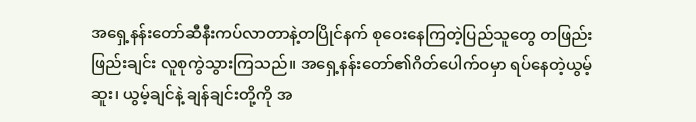အရှေ့နန်းတော်ဆီနီးကပ်လာတာနဲ့တပြိုင်နက် စုဝေးနေကြတဲ့ပြည်သူတွေ တဖြည်းဖြည်းချင်း လူစုကွဲသွားကြသည်။ အရှေ့နန်းတော်၏ဂိတ်ပေါက်ဝမှာ ရပ်နေတဲ့ယွမ့်ဆူး၊ ယွမ့်ချင်နဲ့ ချန်ချင်းတို့ကို အ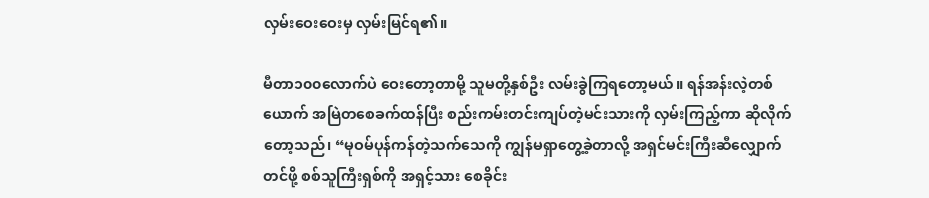လှမ်းဝေးဝေးမှ လှမ်းမြင်ရ၏။

မီတာ၁၀၀လောက်ပဲ ဝေးတော့တာမို့ သူမတို့နှစ်ဦး လမ်းခွဲကြရတော့မယ်။ ရန်အန်းလဲ့တစ်ယောက် အမြဲတစေခက်ထန်ပြီး စည်းကမ်းတင်းကျပ်တဲ့မင်းသားကို လှမ်းကြည့်ကာ ဆိုလိုက်တော့သည်၊ “မုဝမ်ပုန်ကန်တဲ့သက်သေကို ကျွန်မရှာတွေ့ခဲ့တာလို့ အရှင်မင်းကြီးဆီလျှောက်တင်ဖို့ စစ်သူကြီးရှစ်ကို အရှင့်သား စေခိုင်း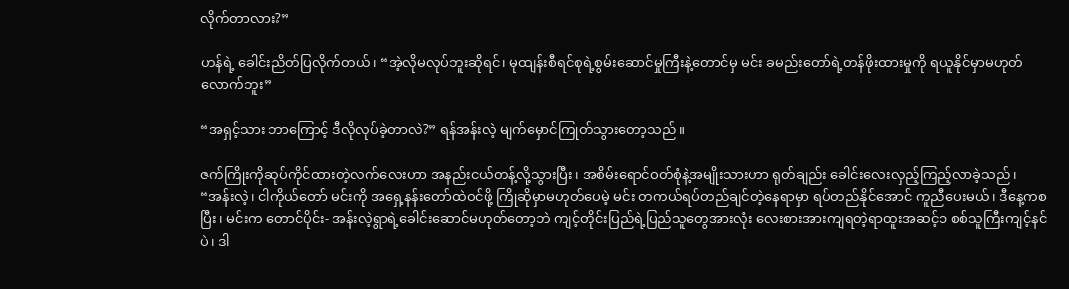လိုက်တာလား?”

ဟန်ရဲ့ ခေါင်းညိတ်ပြလိုက်တယ်၊ “အဲ့လိုမလုပ်ဘူးဆိုရင်၊ မုထျန်းစီရင်စုရဲ့စွမ်းဆောင်မှုကြီးနဲ့တောင်မှ မင်း ခမည်းတော်ရဲ့တန်ဖိုးထားမှုကို ရယူနိုင်မှာမဟုတ်လောက်ဘူး”

“အရှင့်သား ဘာကြောင့် ဒီလိုလုပ်ခဲ့တာလဲ?” ရန်အန်းလဲ့ မျက်မှောင်ကြုတ်သွားတော့သည်။

ဇက်ကြိုးကိုဆုပ်ကိုင်ထားတဲ့လက်လေးဟာ အနည်းငယ်တန့်လို့သွားပြီး၊ အစိမ်းရောင်ဝတ်စုံနဲ့အမျိုးသားဟာ ရုတ်ချည်း ခေါင်းလေးလှည့်ကြည့်လာခဲ့သည်၊ “အန်းလဲ့၊ ငါကိုယ်တော် မင်းကို အရှေ့နန်းတော်ထဲဝင်ဖို့ ကြိုဆိုမှာမဟုတ်ပေမဲ့ မင်း တကယ်ရပ်တည်ချင်တဲ့နေရာမှာ ရပ်တည်နိုင်အောင် ကူညီပေးမယ်၊ ဒီနေ့ကစပြီး၊ မင်းက တောင်ပိုင်း- အန်းလဲ့ရွာရဲ့ခေါင်းဆောင်မဟုတ်တော့ဘဲ ကျင့်တိုင်းပြည်ရဲ့ပြည်သူတွေအားလုံး လေးစားအားကျရတဲ့ရာထူးအဆင့်၁ စစ်သူကြီးကျင့်နင်ပဲ၊ ဒါ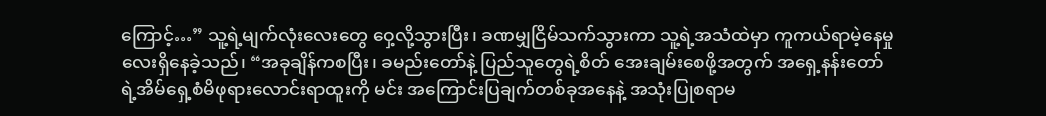ကြောင့်…” သူ့ရဲ့မျက်လုံးလေးတွေ ဝှေ့လို့သွားပြီး၊ ခဏမျှငြိမ်သက်သွားကာ သူ့ရဲ့အသံထဲမှာ ကူကယ်ရာမဲ့နေမှုလေးရှိနေခဲ့သည်၊ “အခုချိန်ကစပြီး၊ ခမည်းတော်နဲ့ ပြည်သူတွေရဲ့စိတ် အေးချမ်းစေဖို့အတွက် အရှေ့နန်းတော်ရဲ့အိမ်ရှေ့စံမိဖုရားလောင်းရာထူးကို မင်း အကြောင်းပြချက်တစ်ခုအနေနဲ့ အသုံးပြုစရာမ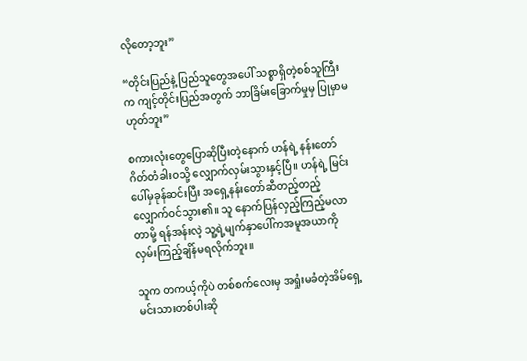လိုတော့ဘူး”

“တိုင်းပြည်နဲ့ ပြည်သူတွေအပေါ် သစ္စာရှိတဲ့စစ်သူကြီးက ကျင့်တိုင်းပြည်အတွက် ဘာခြိမ်းခြောက်မှုမှ ပြုမှာမဟုတ်ဘူး”

စကားလုံးတွေပြောဆိုပြီးတဲ့နောက် ဟန်ရဲ့ နန်းတော်ဂိတ်တံခါးဝသို့ လျှောက်လှမ်းသွားနှင့်ပြီ။ ဟန်ရဲ့ မြင်းပေါ်မှခုန်ဆင်းပြီး အရှေ့နန်းတော်ဆီတည့်တည့် လျှောက်ဝင်သွား၏။ သူ နောက်ပြန်လှည့်ကြည့်မလာတာမို့ ရန်အန်းလဲ့ သူ့ရဲ့မျက်နှာပေါ်ကအမူအယာကို လှမ်းကြည့်ချိန်မရလိုက်ဘူး။

သူက တကယ့်ကိုပဲ တစ်စက်လေးမှ အရှုံးမခံတဲ့အိမ်ရှေ့မင်းသားတစ်ပါးဆို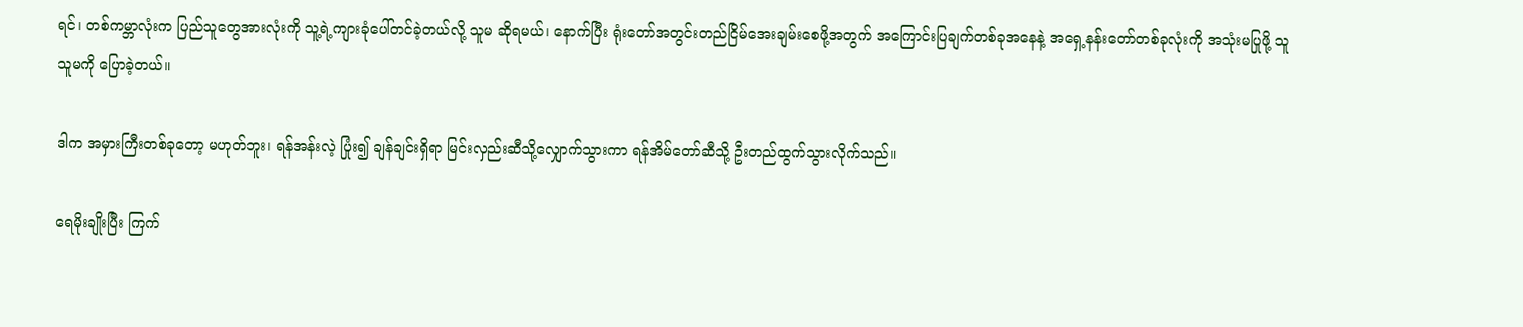ရင်၊ တစ်ကမ္ဘာလုံးက ပြည်သူတွေအားလုံးကို သူ့ရဲ့ကျားခုံပေါ်တင်ခဲ့တယ်လို့ သူမ ဆိုရမယ်၊ နောက်ပြီး ရုံးတော်အတွင်းတည်ငြိမ်အေးချမ်းစေဖို့အတွက် အကြောင်းပြချက်တစ်ခုအနေနဲ့ အရှေ့နန်းတော်တစ်ခုလုံးကို အသုံးမပြုဖို့ သူ သူမကို ပြောခဲ့တယ်။

ဒါက အမှားကြီးတစ်ခုတော့ မဟုတ်ဘူး၊ ရန်အန်းလဲ့ ပြုံး၍ ချန်ချင်းရှိရာ မြင်းလှည်းဆီသို့လျှောက်သွားကာ ရန်အိမ်တော်ဆီသို့ ဦးတည်ထွက်သွားလိုက်သည်။

ရေမိုးချိုးပြီး ကြက်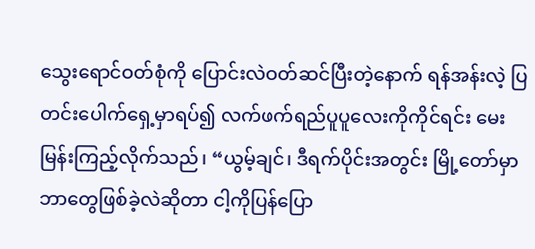သွေးရောင်ဝတ်စုံကို ပြောင်းလဲဝတ်ဆင်ပြီးတဲ့နောက် ရန်အန်းလဲ့ ပြတင်းပေါက်ရှေ့မှာရပ်၍ လက်ဖက်ရည်ပူပူလေးကိုကိုင်ရင်း မေးမြန်းကြည့်လိုက်သည်၊ “ယွမ့်ချင်၊ ဒီရက်ပိုင်းအတွင်း မြို့တော်မှာ ဘာတွေဖြစ်ခဲ့လဲဆိုတာ ငါ့ကိုပြန်ပြော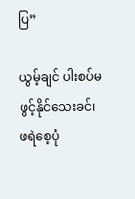ပြ”

ယွမ့်ချင် ပါးစပ်မဖွင့်နိုင်သေးခင်၊ ဖရဲစေ့ပုံ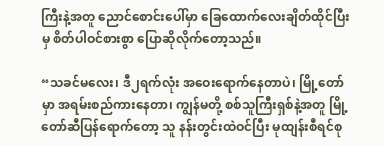ကြီးနဲ့အတူ ညောင်စောင်းပေါ်မှာ ခြေထောက်လေးချိတ်ထိုင်ပြီးမှ စိတ်ပါဝင်စားစွာ ပြောဆိုလိုက်တော့သည်။

“သခင်မလေး၊ ဒီ၂ရက်လုံး အဝေးရောက်နေတာပဲ၊ မြို့တော်မှာ အရမ်းစည်ကားနေတာ၊ ကျွန်မတို့ စစ်သူကြီးရှစ်နဲ့အတူ မြို့တော်ဆီပြန်ရောက်တော့ သူ နန်းတွင်းထဲဝင်ပြီး မုထျန်းစီရင်စု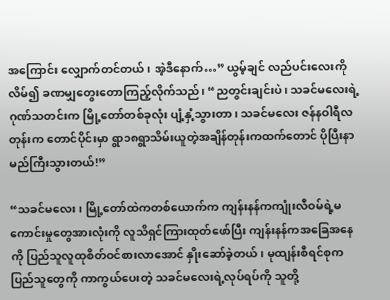အကြောင်း လျှောက်တင်တယ်၊ အဲ့ဒီနောက်…” ယွမ့်ချင် လည်ပင်းလေးကိုလိမ်၍ ခဏမျှတွေးတောကြည့်လိုက်သည်၊ “ညတွင်းချင်းပဲ၊ သခင်မလေးရဲ့ဂုဏ်သတင်းက မြို့တော်တစ်ခုလုံး ပျံ့နှံ့သွားတာ၊ သခင်မလေး ဇန်နဝါရီလတုန်းက တောင်ပိုင်းမှာ ရွာ၁၈ရွာသိမ်းယူတဲ့အချိန်တုန်းကထက်တောင် ပိုပြီးနာမည်ကြီးသွားတယ်!”

“သခင်မလေး၊ မြို့တော်ထဲကတစ်ယောက်က ကျန်းနန်ကကျုံးလီဝမ်ရဲ့မကောင်းမှုတွေအားလုံးကို လူသိရှင်ကြားထုတ်ဖော်ပြီး ကျန်းနန်ကအခြေအနေကို ပြည်သူလူထုစိတ်ဝင်စားလာအောင် နှိုးဆော်ခဲ့တယ်၊ မုထျန်းစီရင်စုကပြည်သူတွေကို ကာကွယ်ပေးတဲ့ သခင်မလေးရဲ့လုပ်ရပ်ကို သူတို့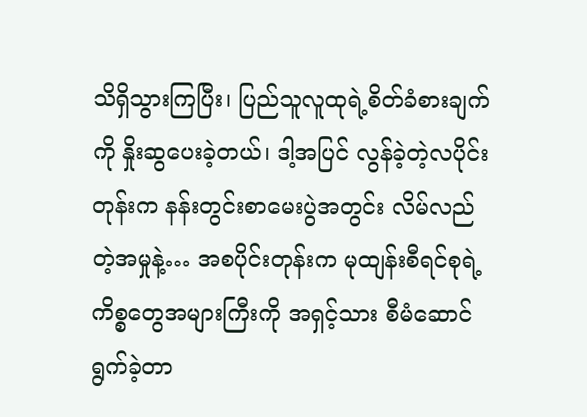သိရှိသွားကြပြီး၊ ပြည်သူလူထုရဲ့စိတ်ခံစားချက်ကို နှိုးဆွပေးခဲ့တယ်၊ ဒါ့အပြင် လွန်ခဲ့တဲ့လပိုင်းတုန်းက နန်းတွင်းစာမေးပွဲအတွင်း လိမ်လည်တဲ့အမှုနဲ့… အစပိုင်းတုန်းက မုထျန်းစီရင်စုရဲ့ကိစ္စတွေအများကြီးကို အရှင့်သား စီမံဆောင်ရွက်ခဲ့တာ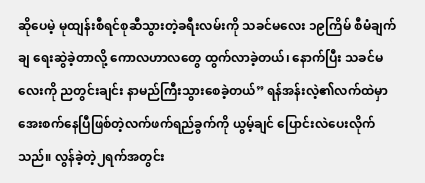ဆိုပေမဲ့ မုထျန်းစီရင်စုဆီသွားတဲ့ခရီးလမ်းကို သခင်မလေး ၁၉ကြိမ် စီမံချက်ချ ရေးဆွဲခဲ့တာလို့ ကောလဟာလတွေ ထွက်လာခဲ့တယ်၊ နောက်ပြီး သခင်မလေးကို ညတွင်းချင်း နာမည်ကြီးသွားစေခဲ့တယ်” ရန်အန်းလဲ့၏လက်ထဲမှာ အေးစက်နေပြီဖြစ်တဲ့လက်ဖက်ရည်ခွက်ကို ယွမ့်ချင် ပြောင်းလဲပေးလိုက်သည်။ လွန်ခဲ့တဲ့၂ရက်အတွင်း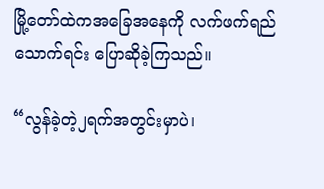မြို့တော်ထဲကအခြေအနေကို လက်ဖက်ရည်သောက်ရင်း ပြောဆိုခဲ့ကြသည်။

“လွန်ခဲ့တဲ့၂ရက်အတွင်းမှာပဲ၊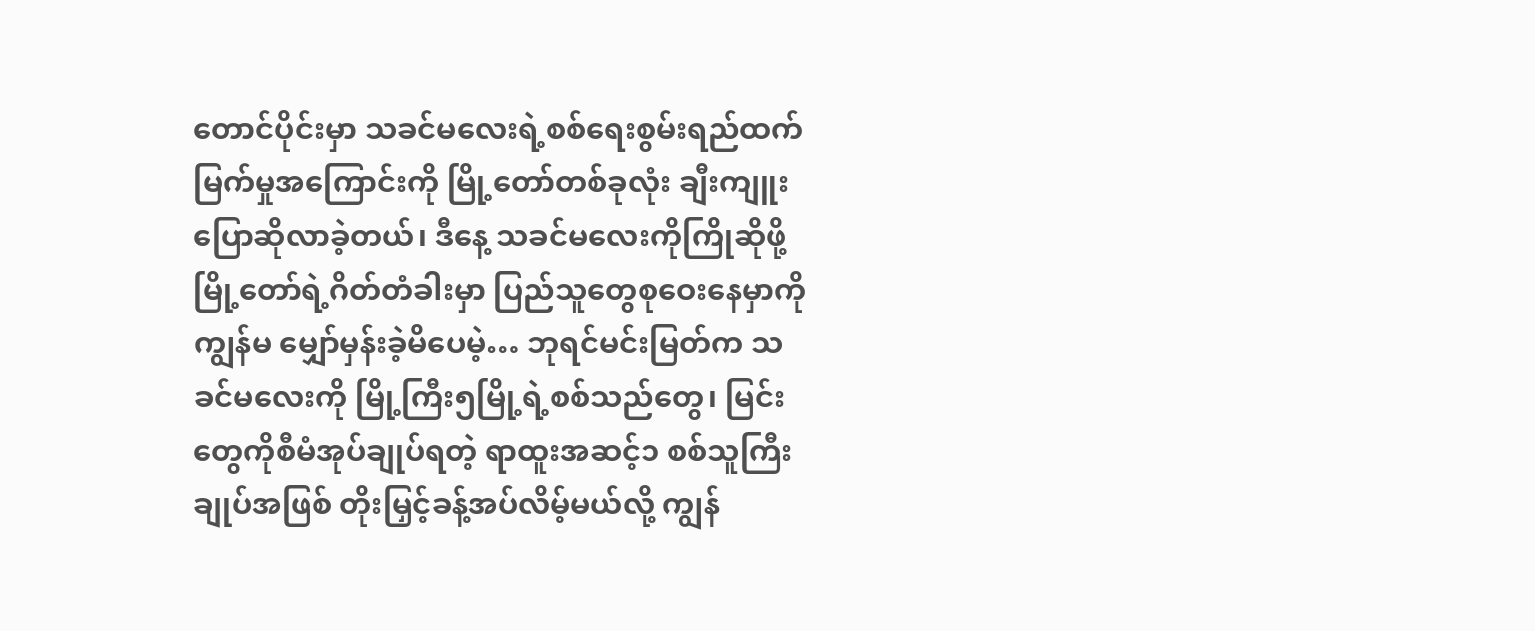တောင်ပိုင်းမှာ သခင်မလေးရဲ့စစ်ရေးစွမ်းရည်ထက်မြက်မှုအကြောင်းကို မြို့တော်တစ်ခုလုံး ချီးကျူးပြောဆိုလာခဲ့တယ်၊ ဒီနေ့ သခင်မလေးကိုကြိုဆိုဖို့ မြို့တော်ရဲ့ဂိတ်တံခါးမှာ ပြည်သူတွေစုဝေးနေမှာကို ကျွန်မ မျှော်မှန်းခဲ့မိပေမဲ့… ဘုရင်မင်းမြတ်က သခင်မလေးကို မြို့ကြီး၅မြို့ရဲ့စစ်သည်တွေ၊ မြင်းတွေကိုစီမံအုပ်ချုပ်ရတဲ့ ရာထူးအဆင့်၁ စစ်သူကြီးချုပ်အဖြစ် တိုးမြှင့်ခန့်အပ်လိမ့်မယ်လို့ ကျွန်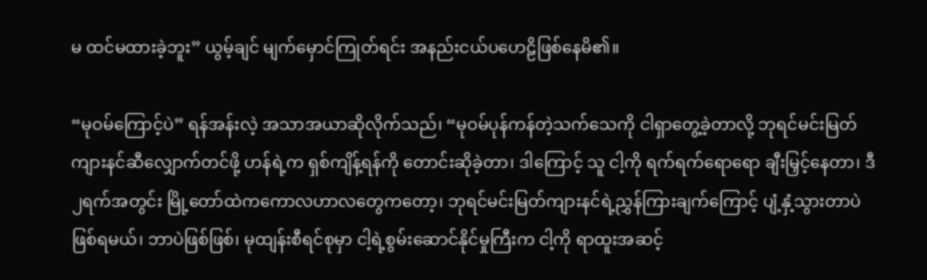မ ထင်မထားခဲ့ဘူး” ယွမ့်ချင် မျက်မှောင်ကြုတ်ရင်း အနည်းငယ်ပဟေဠိဖြစ်နေမိ၏။

“မုဝမ်ကြောင့်ပဲ” ရန်အန်းလဲ့ အသာအယာဆိုလိုက်သည်၊ “မုဝမ်ပုန်ကန်တဲ့သက်သေကို ငါရှာတွေ့ခဲ့တာလို့ ဘုရင်မင်းမြတ်ကျားနင်ဆီလျှောက်တင်ဖို့ ဟန်ရဲ့က ရှစ်ကျိန့်ရန်ကို တောင်းဆိုခဲ့တာ၊ ဒါကြောင့် သူ ငါ့ကို ရက်ရက်ရောရော ချီးမြှင့်နေတာ၊ ဒီ၂ရက်အတွင်း မြို့တော်ထဲကကောလဟာလတွေကတော့၊ ဘုရင်မင်းမြတ်ကျားနင်ရဲ့ညွှန်ကြားချက်ကြောင့် ပျံ့နှံ့သွားတာပဲ ဖြစ်ရမယ်၊ ဘာပဲဖြစ်ဖြစ်၊ မုထျန်းစီရင်စုမှာ ငါ့ရဲ့စွမ်းဆောင်နိုင်မှုကြီးက ငါ့ကို ရာထူးအဆင့်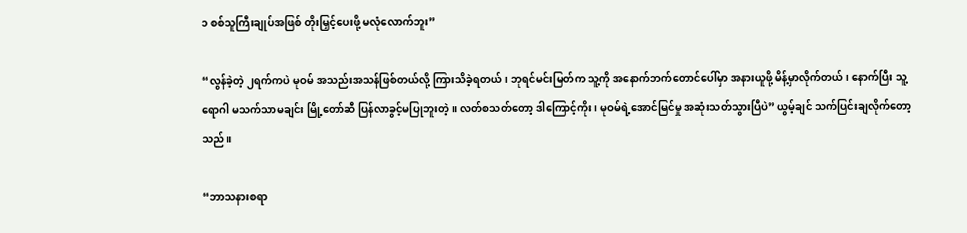၁ စစ်သူကြီးချုပ်အဖြစ် တိုးမြှင့်ပေးဖို့ မလုံလောက်ဘူး”

“လွန်ခဲ့တဲ့ ၂ရက်ကပဲ မုဝမ် အသည်းအသန်ဖြစ်တယ်လို့ ကြားသိခဲ့ရတယ်၊ ဘုရင်မင်းမြတ်က သူ့ကို အနောက်ဘက်တောင်ပေါ်မှာ အနားယူဖို့ မိန့်မှာလိုက်တယ်၊ နောက်ပြီး သူ့ရောဂါ မသက်သာမချင်း မြို့တော်ဆီ ပြန်လာခွင့်မပြုဘူးတဲ့။ လတ်စသတ်တော့ ဒါကြောင့်ကိုး၊ မုဝမ်ရဲ့အောင်မြင်မှု အဆုံးသတ်သွားပြီပဲ” ယွမ့်ချင် သက်ပြင်းချလိုက်တော့သည်။

“ဘာသနားစရာ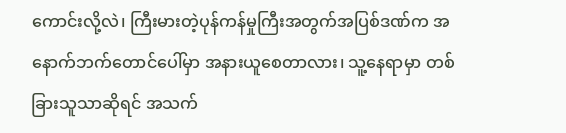ကောင်းလို့လဲ၊ ကြီးမားတဲ့ပုန်ကန်မှုကြီးအတွက်အပြစ်ဒဏ်က အနောက်ဘက်တောင်ပေါ်မှာ အနားယူစေတာလား၊ သူ့နေရာမှာ တစ်ခြားသူသာဆိုရင် အသက်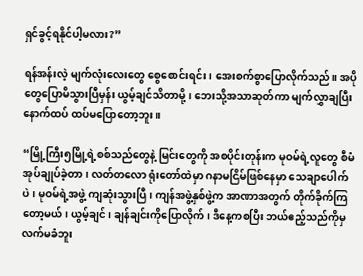ရှင်ခွင့်ရနိုင်ပါ့မလား?”

ရန်အန်းလဲ့ မျက်လုံးလေးတွေ စွေစောင်းရင်း၊ အေးစက်စွာပြောလိုက်သည်။ အပိုတွေပြောမိသွားပြီမှန်း ယွမ့်ချင်သိတာမို့၊ ဘေးသို့အသာဆုတ်ကာ မျက်လွှာချပြီး နောက်ထပ် ထပ်မပြောတော့ဘူး။

“မြို့ကြီး၅မြို့ရဲ့စစ်သည်တွေနဲ့ မြင်းတွေကို အစပိုင်းတုန်းက မုဝမ်ရဲ့လူတွေ စီမံအုပ်ချုပ်ခဲ့တာ၊ လတ်တလော ရုံးတော်ထဲမှာ ဂနာမငြိမ်ဖြစ်နေမှာ သေချာပေါက်ပဲ၊ မုဝမ်ရဲ့အဖွဲ့ ကျဆုံးသွားပြီ၊ ကျန်အဖွဲ့နှစ်ဖွဲ့က အာဏာအတွက် တိုက်ခိုက်ကြတော့မယ်၊ ယွမ့်ချင်၊ ချန်ချင်းကိုပြောလိုက်၊ ဒီနေ့ကစပြီး ဘယ်ဧည့်သည်ကိုမှ လက်မခံဘူး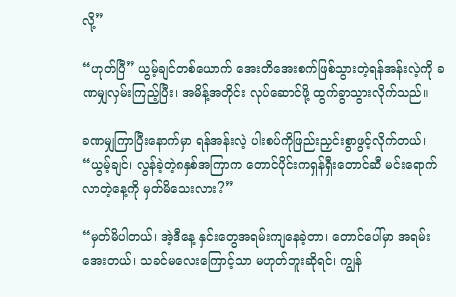လို့”

“ဟုတ်ပြီ” ယွမ့်ချင်တစ်ယောက် အေးတိအေးစက်ဖြစ်သွားတဲ့ရန်အန်းလဲ့ကို ခဏမျှလှမ်းကြည့်ပြီး၊ အမိန့်အတိုင်း လုပ်ဆောင်ဖို့ ထွက်ခွာသွားလိုက်သည်။

ခဏမျှကြာပြီးနောက်မှာ ရန်အန်းလဲ့ ပါးစပ်ကိုဖြည်းညှင်းစွာဖွင့်လိုက်တယ်၊ “ယွမ့်ချင်၊ လွန်ခဲ့တဲ့၈နှစ်အကြာက တောင်ပိုင်းကရှန်ရှီးတောင်ဆီ မင်းရောက်လာတဲ့နေ့ကို မှတ်မိသေးလား?”

“မှတ်မိပါတယ်၊ အဲ့ဒီနေ့ နှင်းတွေအရမ်းကျနေခဲ့တာ၊ တောင်ပေါ်မှာ အရမ်းအေးတယ်၊ သခင်မလေးကြောင့်သာ မဟုတ်ဘူးဆိုရင်၊ ကျွန်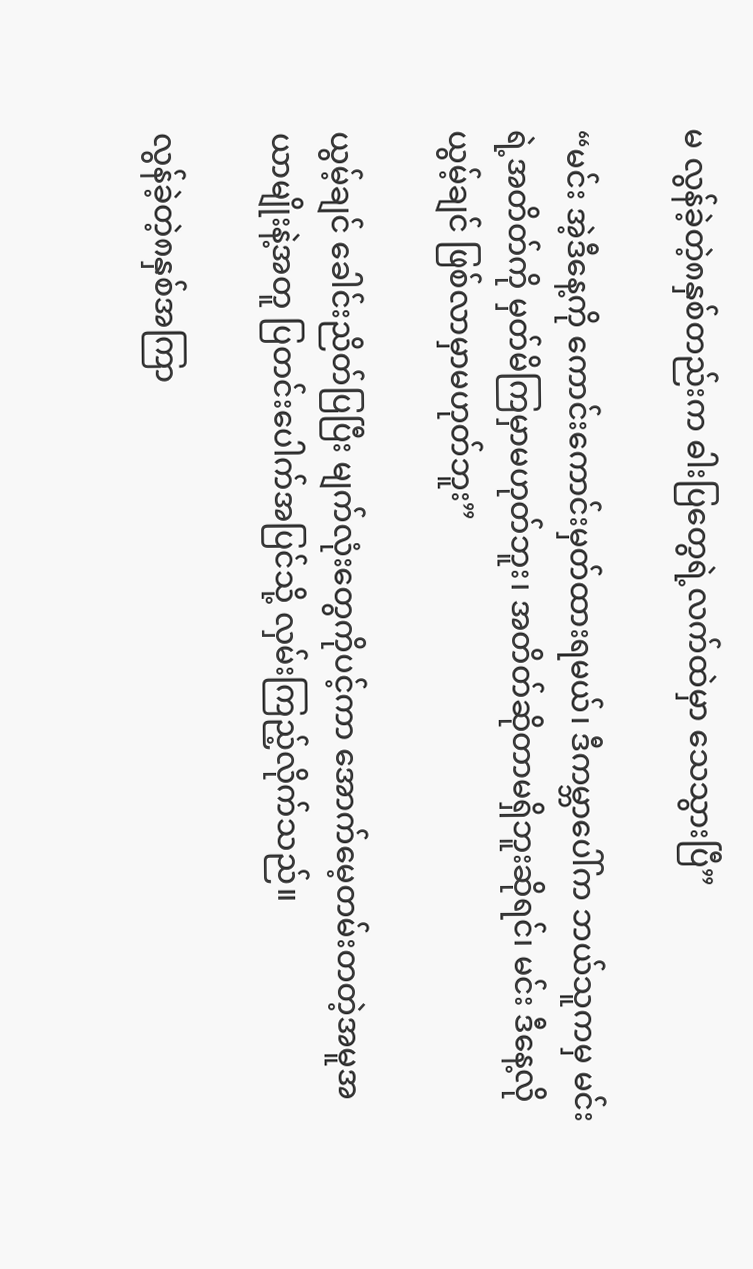မ လွန်ခဲ့တဲ့၈နှစ်တည်းက ဓါးပြတွေရဲ့လက်ထဲမှာ သေသွားပြီ”

“မင်း အဲ့ဒီနေ့ကို ကောင်းကောင်းမှတ်ထားရမယ်၊ ဒီကမ္ဘာပေါ်က ဘယ်သူကမှ မင်းရဲ့အတိတ်ကို မှတ်မိကြမှာမဟုတ်ဘူး၊ အတိတ်ဆိုတာမရှိဘူးဆိုရင်၊ မင်း ဒီနေ့လိုယွမ့်ချင် ဖြစ်လာမှာမဟုတ်ဘူး”

ယွမ့်ချင် ခေါင်းညိတ်ပြပြီး မျက်လုံးတွေကိုပင့်ကာ အောက်မေ့တမ်းတတဲ့အမူအယာမျိုးနဲ့အတူ ပြတင်းပေါက်အပြင်သို့ လှမ်းကြည့်လိုက်သည်။

လွန်ခဲ့တဲ့၈နှစ်အကြာ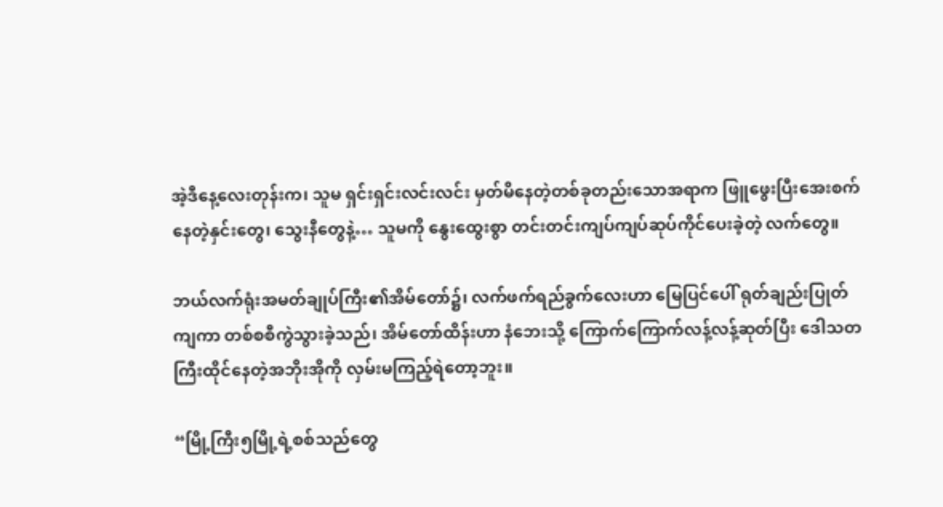အဲ့ဒီနေ့လေးတုန်းက၊ သူမ ရှင်းရှင်းလင်းလင်း မှတ်မိနေတဲ့တစ်ခုတည်းသောအရာက ဖြူဖွေးပြီးအေးစက်နေတဲ့နှင်းတွေ၊ သွေးနီတွေနဲ့… သူမကို နွေးထွေးစွာ တင်းတင်းကျပ်ကျပ်ဆုပ်ကိုင်ပေးခဲ့တဲ့ လက်တွေ။

ဘယ်လက်ရုံးအမတ်ချုပ်ကြီး၏အိမ်တော်၌၊ လက်ဖက်ရည်ခွက်လေးဟာ မြေပြင်ပေါ် ရုတ်ချည်းပြုတ်ကျကာ တစ်စစီကွဲသွားခဲ့သည်၊ အိမ်တော်ထိန်းဟာ နံဘေးသို့ ကြောက်ကြောက်လန့်လန့်ဆုတ်ပြီး ဒေါသတကြီးထိုင်နေတဲ့အဘိုးအိုကို လှမ်းမကြည့်ရဲတော့ဘူး။

“မြို့ကြီး၅မြို့ရဲ့စစ်သည်တွေ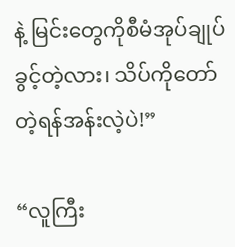နဲ့ မြင်းတွေကိုစီမံအုပ်ချုပ်ခွင့်တဲ့လား၊ သိပ်ကိုတော်တဲ့ရန်အန်းလဲ့ပဲ!”

“လူကြီး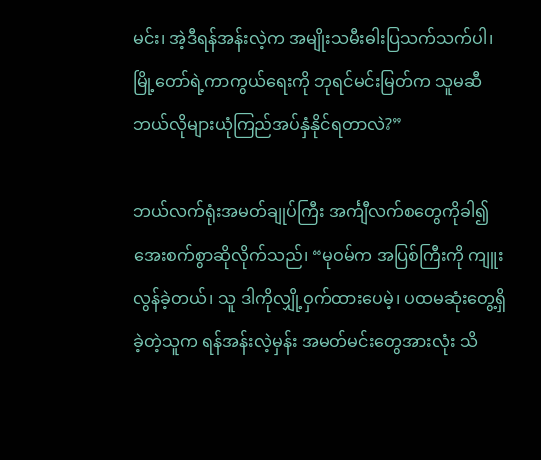မင်း၊ အဲ့ဒီရန်အန်းလဲ့က အမျိုးသမီးဓါးပြသက်သက်ပါ၊ မြို့တော်ရဲ့ကာကွယ်ရေးကို ဘုရင်မင်းမြတ်က သူမဆီ ဘယ်လိုများယုံကြည်အပ်နှံနိုင်ရတာလဲ?”

ဘယ်လက်ရုံးအမတ်ချုပ်ကြီး အင်္ကျီလက်စတွေကိုခါ၍ အေးစက်စွာဆိုလိုက်သည်၊ “မုဝမ်က အပြစ်ကြီးကို ကျူးလွန်ခဲ့တယ်၊ သူ ဒါကိုလျှို့ဝှက်ထားပေမဲ့၊ ပထမဆုံးတွေ့ရှိခဲ့တဲ့သူက ရန်အန်းလဲ့မှန်း အမတ်မင်းတွေအားလုံး သိ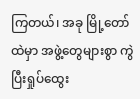ကြတယ်၊ အခု မြို့တော်ထဲမှာ အဖွဲ့တွေများစွာ ကွဲပြီးရှုပ်ထွေး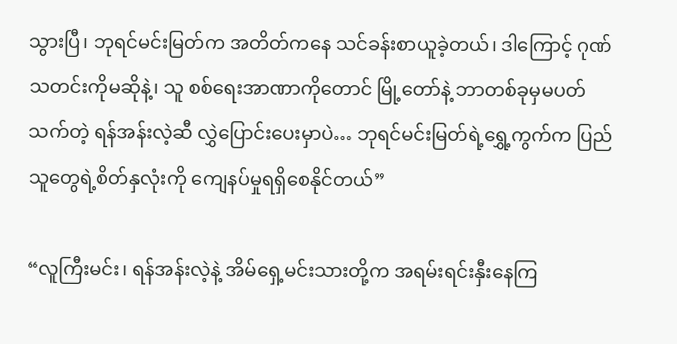သွားပြီ၊ ဘုရင်မင်းမြတ်က အတိတ်ကနေ သင်ခန်းစာယူခဲ့တယ်၊ ဒါကြောင့် ဂုဏ်သတင်းကိုမဆိုနဲ့၊ သူ စစ်ရေးအာဏာကိုတောင် မြို့တော်နဲ့ ဘာတစ်ခုမှမပတ်သက်တဲ့ ရန်အန်းလဲ့ဆီ လွှဲပြောင်းပေးမှာပဲ… ဘုရင်မင်းမြတ်ရဲ့ရွှေ့ကွက်က ပြည်သူတွေရဲ့စိတ်နှလုံးကို ကျေနပ်မှုရရှိစေနိုင်တယ်”

“လူကြီးမင်း၊ ရန်အန်းလဲ့နဲ့ အိမ်ရှေ့မင်းသားတို့က အရမ်းရင်းနှီးနေကြ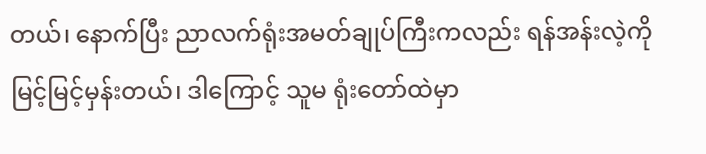တယ်၊ နောက်ပြီး ညာလက်ရုံးအမတ်ချုပ်ကြီးကလည်း ရန်အန်းလဲ့ကို မြင့်မြင့်မှန်းတယ်၊ ဒါကြောင့် သူမ ရုံးတော်ထဲမှာ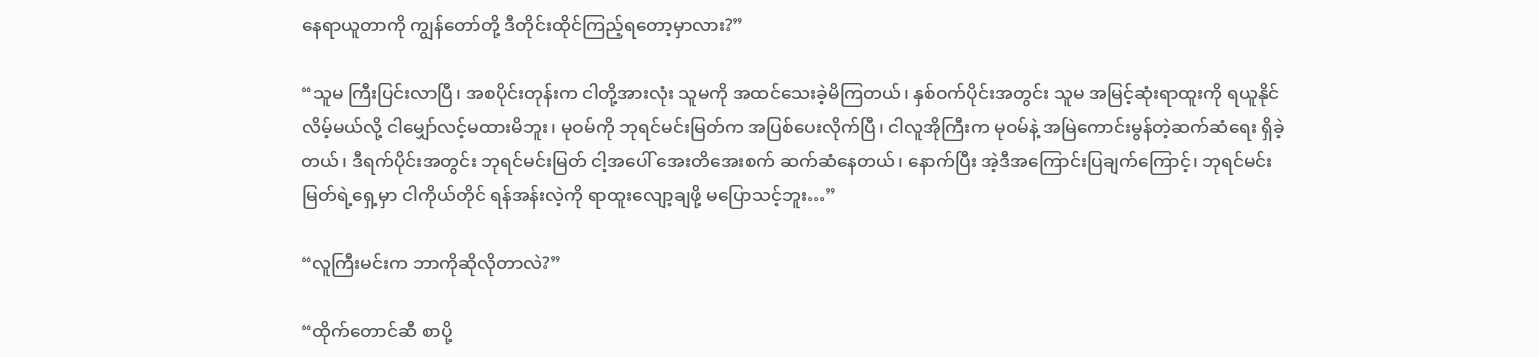နေရာယူတာကို ကျွန်တော်တို့ ဒီတိုင်းထိုင်ကြည့်ရတော့မှာလား?”

“သူမ ကြီးပြင်းလာပြီ၊ အစပိုင်းတုန်းက ငါတို့အားလုံး သူမကို အထင်သေးခဲ့မိကြတယ်၊ နှစ်ဝက်ပိုင်းအတွင်း သူမ အမြင့်ဆုံးရာထူးကို ရယူနိုင်လိမ့်မယ်လို့ ငါမျှော်လင့်မထားမိဘူး၊ မုဝမ်ကို ဘုရင်မင်းမြတ်က အပြစ်ပေးလိုက်ပြီ၊ ငါလူအိုကြီးက မုဝမ်နဲ့ အမြဲကောင်းမွန်တဲ့ဆက်ဆံရေး ရှိခဲ့တယ်၊ ဒီရက်ပိုင်းအတွင်း ဘုရင်မင်းမြတ် ငါ့အပေါ် အေးတိအေးစက် ဆက်ဆံနေတယ်၊ နောက်ပြီး အဲ့ဒီအကြောင်းပြချက်ကြောင့်၊ ဘုရင်မင်းမြတ်ရဲ့ရှေ့မှာ ငါကိုယ်တိုင် ရန်အန်းလဲ့ကို ရာထူးလျော့ချဖို့ မပြောသင့်ဘူး…”

“လူကြီးမင်းက ဘာကိုဆိုလိုတာလဲ?”

“ထိုက်တောင်ဆီ စာပို့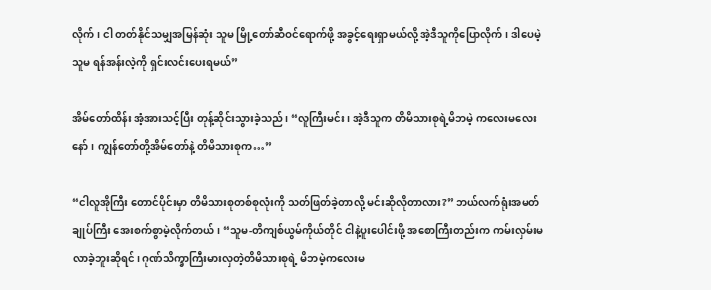လိုက်၊ ငါ တတ်နိုင်သမျှအမြန်ဆုံး သူမ မြို့တော်ဆီဝင်ရောက်ဖို့ အခွင့်ရေးရှာမယ်လို့ အဲ့ဒီသူကိုပြောလိုက်၊ ဒါပေမဲ့ သူမ ရန်အန်းလဲ့ကို ရှင်းလင်းပေးရမယ်”

အိမ်တော်ထိန်း အံ့အားသင့်ပြီး တုန့်ဆိုင်းသွားခဲ့သည်၊ “လူကြီးမင်း၊ အဲ့ဒီသူက တိမိသားစုရဲ့မိဘမဲ့ ကလေးမလေးနော်၊ ကျွန်တော်တို့အိမ်တော်နဲ့ တိမိသားစုက…”

“ငါလူအိုကြီး တောင်ပိုင်းမှာ တိမိသားစုတစ်စုလုံးကို သတ်ဖြတ်ခဲ့တာလို့ မင်းဆိုလိုတာလား?” ဘယ်လက်ရုံးအမတ်ချုပ်ကြီး အေးစက်စွာမဲ့လိုက်တယ်၊ “သူမ-တိကျစ်ယွမ်ကိုယ်တိုင် ငါနဲ့ပူးပေါင်းဖို့ အစောကြီးတည်းက ကမ်းလှမ်းမလာခဲ့ဘူးဆိုရင်၊ ဂုဏ်သိက္ခာကြီးမားလှတဲ့တိမိသားစုရဲ့ မိဘမဲ့ကလေးမ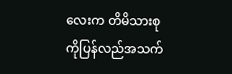လေးက တိမိသားစုကိုပြန်လည်အသက်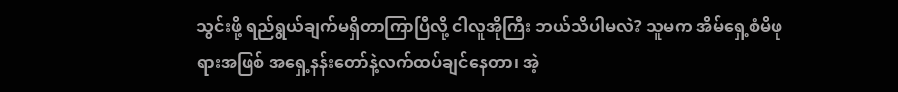သွင်းဖို့ ရည်ရွယ်ချက်မရှိတာကြာပြီလို့ ငါလူအိုကြီး ဘယ်သိပါမလဲ? သူမက အိမ်ရှေ့စံမိဖုရားအဖြစ် အရှေ့နန်းတော်နဲ့လက်ထပ်ချင်နေတာ၊ အဲ့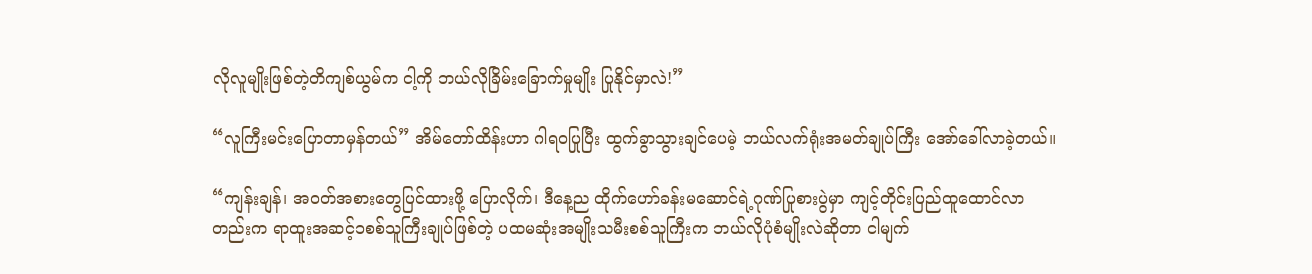လိုလူမျိုးဖြစ်တဲ့တိကျစ်ယွမ်က ငါ့ကို ဘယ်လိုခြိမ်းခြောက်မှုမျိုး ပြုနိုင်မှာလဲ!”

“လူကြီးမင်းပြောတာမှန်တယ်” အိမ်တော်ထိန်းဟာ ဂါရဝပြုပြီး ထွက်ခွာသွားချင်ပေမဲ့ ဘယ်လက်ရုံးအမတ်ချုပ်ကြီး အော်ခေါ်လာခဲ့တယ်။

“ကျန်းချန်၊ အဝတ်အစားတွေပြင်ထားဖို့ ပြောလိုက်၊ ဒီနေ့ည ထိုက်ဟော်ခန်းမဆောင်ရဲ့ဂုဏ်ပြုစားပွဲမှာ ကျင့်တိုင်းပြည်ထူထောင်လာတည်းက ရာထူးအဆင့်၁စစ်သူကြီးချုပ်ဖြစ်တဲ့ ပထမဆုံးအမျိုးသမီးစစ်သူကြီးက ဘယ်လိုပုံစံမျိုးလဲဆိုတာ ငါမျက်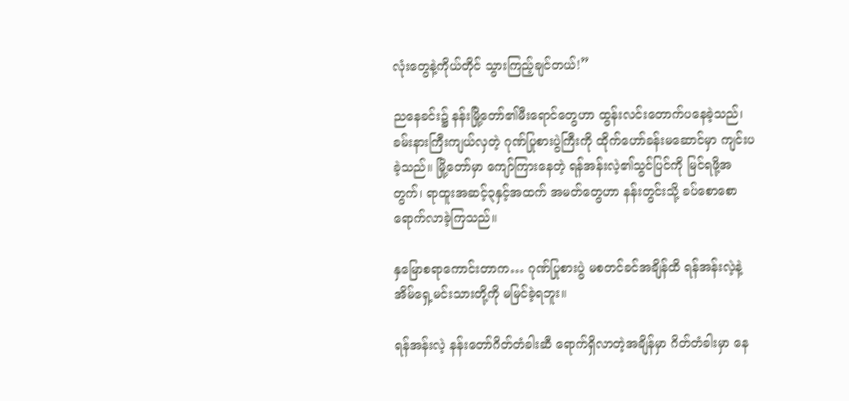လုံးတွေနဲ့ကိုယ်တိုင် သွားကြည့်ချင်တယ်!”

ညနေခင်း၌ နန်းမြို့တော်၏မီးရောင်တွေဟာ ထွန်းလင်းတောက်ပနေခဲ့သည်၊ ခမ်းနားကြီးကျယ်လှတဲ့ ဂုဏ်ပြုစားပွဲကြီးကို ထိုက်ဟော်ခန်းမဆောင်မှာ ကျင်းပခဲ့သည်။ မြို့တော်မှာ ကျော်ကြားနေတဲ့ ရန်အန်းလဲ့၏သွင်ပြင်ကို မြင်ရဖို့အတွက်၊ ရာထူးအဆင့်၃နှင့်အထက် အမတ်တွေဟာ နန်းတွင်းသို့ ခပ်စောစောရောက်လာခဲ့ကြသည်။

နှမြောစရာကောင်းတာက… ဂုဏ်ပြုစားပွဲ မစတင်ခင်အချိန်ထိ ရန်အန်းလဲ့နဲ့ အိမ်ရှေ့မင်းသားတို့ကို မမြင်ခဲ့ရဘူး။

ရန်အန်းလဲ့ နန်းတော်ဂိတ်တံခါးဆီ ရောက်ရှိလာတဲ့အချိန်မှာ ဂိတ်တံခါးမှာ နေ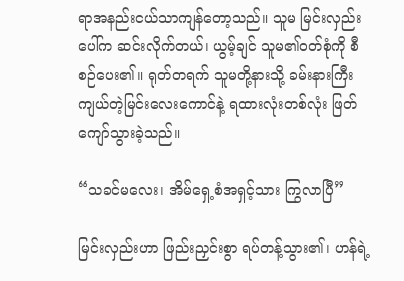ရာအနည်းငယ်သာကျန်တော့သည်။ သူမ မြင်းလှည်းပေါ်က ဆင်းလိုက်တယ်၊ ယွမ့်ချင် သူမ၏ဝတ်စုံကို စီစဉ်ပေး၏။ ရုတ်တရက် သူမတို့နားသို့ ခမ်းနားကြီးကျယ်တဲ့မြင်းလေးကောင်နဲ့ ရထားလုံးတစ်လုံး ဖြတ်ကျော်သွားခဲ့သည်။

“သခင်မလေး၊ အိမ်ရှေ့စံအရှင့်သား ကြွလာပြီ”

မြင်းလှည်းဟာ ဖြည်းညှင်းစွာ ရပ်တန့်သွား၏၊ ဟန်ရဲ့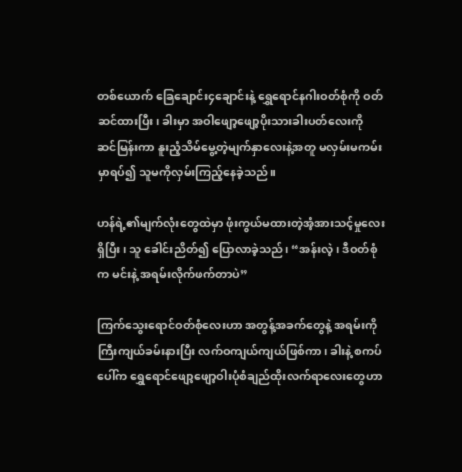တစ်ယောက် ခြေချောင်း၄ချောင်းနဲ့ ရွှေရောင်နဂါးဝတ်စုံကို ဝတ်ဆင်ထားပြီး၊ ခါးမှာ အဝါဖျော့ဖျော့ပိုးသားခါးပတ်လေးကို ဆင်မြန်းကာ နူးညံ့သိမ်မွေ့တဲ့မျက်နှာလေးနဲ့အတူ မလှမ်းမကမ်းမှာရပ်၍ သူမကိုလှမ်းကြည့်နေခဲ့သည်။

ဟန်ရဲ့၏မျက်လုံးတွေထဲမှာ ဖုံးကွယ်မထားတဲ့အံ့အားသင့်မှုလေးရှိပြီး၊ သူ ခေါင်းညိတ်၍ ပြောလာခဲ့သည်၊ “အန်းလဲ့၊ ဒီဝတ်စုံက မင်းနဲ့ အရမ်းလိုက်ဖက်တာပဲ”

ကြက်သွေးရောင်ဝတ်စုံလေးဟာ အတွန့်အခက်တွေနဲ့ အရမ်းကိုကြီးကျယ်ခမ်းနားပြီး လက်ဝကျယ်ကျယ်ဖြစ်ကာ၊ ခါးနဲ့ စကပ်ပေါ်က ရွှေရောင်ဖျော့ဖျော့ဝါးပုံစံချည်ထိုးလက်ရာလေးတွေဟာ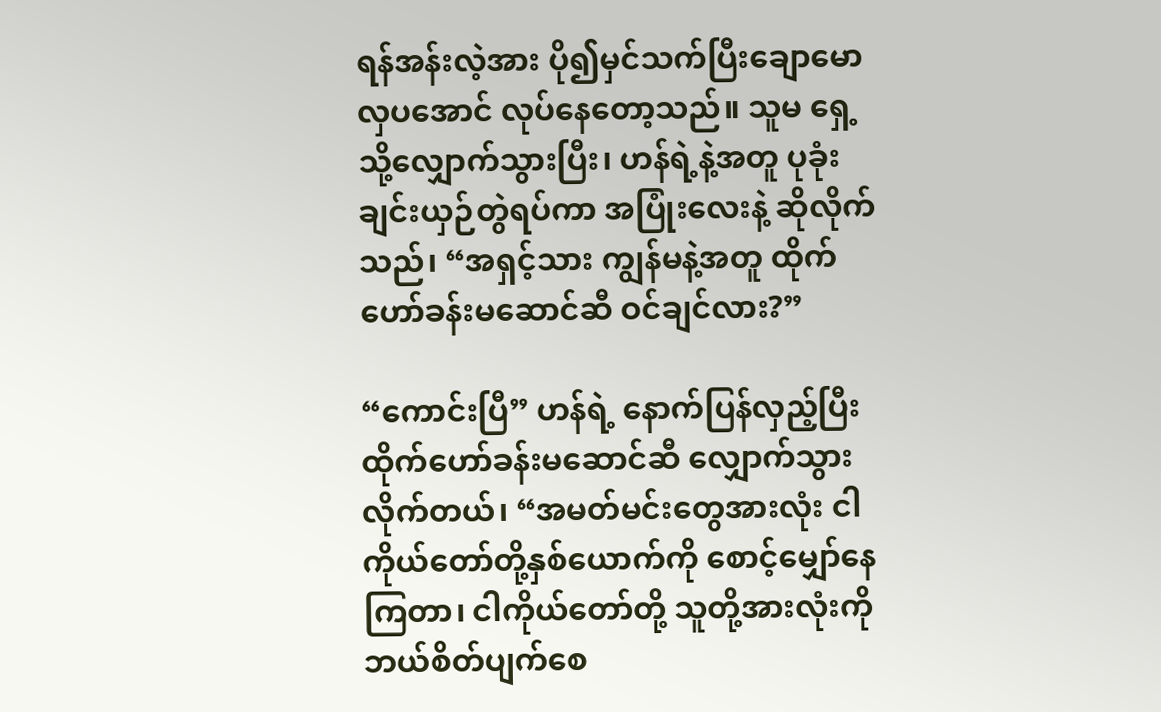ရန်အန်းလဲ့အား ပို၍မှင်သက်ပြီးချောမောလှပအောင် လုပ်နေတော့သည်။ သူမ ရှေ့သို့လျှောက်သွားပြီး၊ ဟန်ရဲ့နဲ့အတူ ပုခုံးချင်းယှဉ်တွဲရပ်ကာ အပြုံးလေးနဲ့ ဆိုလိုက်သည်၊ “အရှင့်သား ကျွန်မနဲ့အတူ ထိုက်ဟော်ခန်းမဆောင်ဆီ ဝင်ချင်လား?”

“ကောင်းပြီ” ဟန်ရဲ့ နောက်ပြန်လှည့်ပြီး ထိုက်ဟော်ခန်းမဆောင်ဆီ လျှောက်သွားလိုက်တယ်၊ “အမတ်မင်းတွေအားလုံး ငါကိုယ်တော်တို့နှစ်ယောက်ကို စောင့်မျှော်နေကြတာ၊ ငါကိုယ်တော်တို့ သူတို့အားလုံးကို ဘယ်စိတ်ပျက်စေ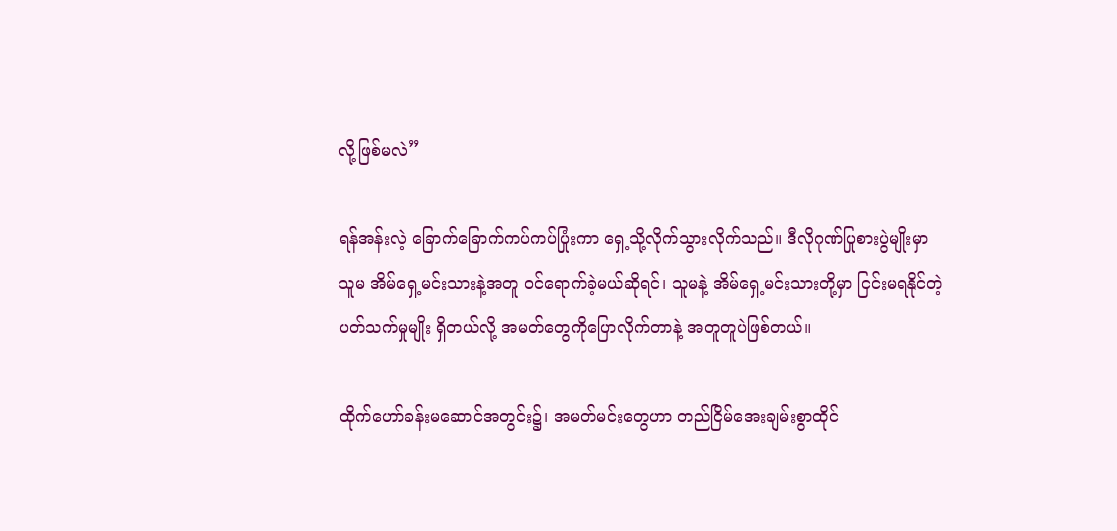လို့ဖြစ်မလဲ”

ရန်အန်းလဲ့ ခြောက်ခြောက်ကပ်ကပ်ပြုံးကာ ရှေ့သို့လိုက်သွားလိုက်သည်။ ဒီလိုဂုဏ်ပြုစားပွဲမျိုးမှာ သူမ အိမ်ရှေ့မင်းသားနဲ့အတူ ဝင်ရောက်ခဲ့မယ်ဆိုရင်၊ သူမနဲ့ အိမ်ရှေ့မင်းသားတို့မှာ ငြင်းမရနိုင်တဲ့ပတ်သက်မှုမျိုး ရှိတယ်လို့ အမတ်တွေကိုပြောလိုက်တာနဲ့ အတူတူပဲဖြစ်တယ်။

ထိုက်ဟော်ခန်းမဆောင်အတွင်း၌၊ အမတ်မင်းတွေဟာ တည်ငြိမ်အေးချမ်းစွာထိုင်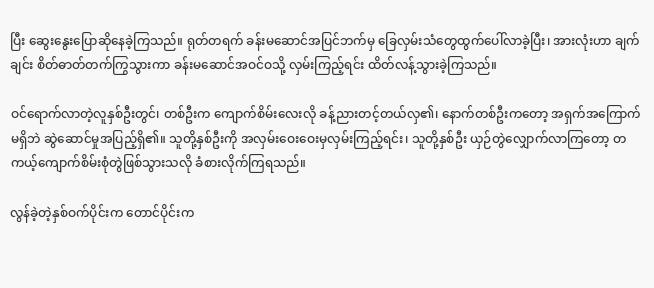ပြီး ဆွေးနွေးပြောဆိုနေခဲ့ကြသည်။ ရုတ်တရက် ခန်းမဆောင်အပြင်ဘက်မှ ခြေလှမ်းသံတွေထွက်ပေါ်လာခဲ့ပြီး၊ အားလုံးဟာ ချက်ချင်း စိတ်ဓာတ်တက်ကြွသွားကာ ခန်းမဆောင်အဝင်ဝသို့ လှမ်းကြည့်ရင်း ထိတ်လန့်သွားခဲ့ကြသည်။

ဝင်ရောက်လာတဲ့လူနှစ်ဦးတွင်၊ တစ်ဦးက ကျောက်စိမ်းလေးလို ခန့်ညားတင့်တယ်လှ၏၊ နောက်တစ်ဦးကတော့ အရှက်အကြောက်မရှိဘဲ ဆွဲဆောင်မှုအပြည့်ရှိ၏။ သူတို့နှစ်ဦးကို အလှမ်းဝေးဝေးမှလှမ်းကြည့်ရင်း၊ သူတို့နှစ်ဦး ယှဉ်တွဲလျှောက်လာကြတော့ တကယ့်ကျောက်စိမ်းစုံတွဲဖြစ်သွားသလို ခံစားလိုက်ကြရသည်။

လွန်ခဲ့တဲ့နှစ်ဝက်ပိုင်းက တောင်ပိုင်းက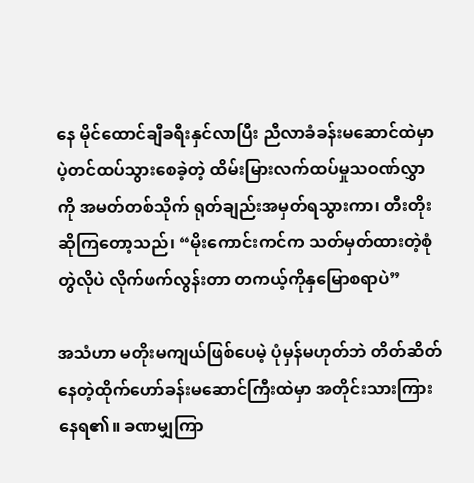နေ မိုင်ထောင်ချီခရီးနှင်လာပြီး ညီလာခံခန်းမဆောင်ထဲမှာ ပဲ့တင်ထပ်သွားစေခဲ့တဲ့ ထိမ်းမြားလက်ထပ်မှုသဝဏ်လွှာကို အမတ်တစ်သိုက် ရုတ်ချည်းအမှတ်ရသွားကာ၊ တီးတိုးဆိုကြတော့သည်၊ “မိုးကောင်းကင်က သတ်မှတ်ထားတဲ့စုံတွဲလိုပဲ လိုက်ဖက်လွန်းတာ တကယ့်ကိုနှမြောစရာပဲ”

အသံဟာ မတိုးမကျယ်ဖြစ်ပေမဲ့ ပုံမှန်မဟုတ်ဘဲ တိတ်ဆိတ်နေတဲ့ထိုက်ဟော်ခန်းမဆောင်ကြီးထဲမှာ အတိုင်းသားကြားနေရ၏။ ခဏမျှကြာ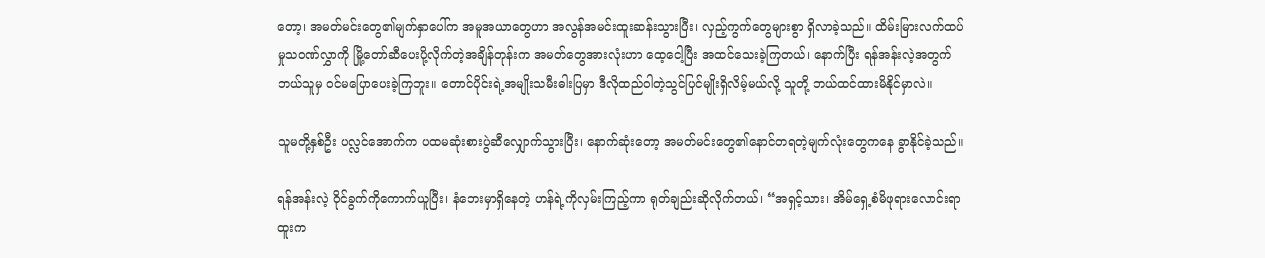တော့၊ အမတ်မင်းတွေ၏မျက်နှာပေါ်က အမူအယာတွေဟာ အလွန်အမင်းထူးဆန်းသွားပြီး၊ လှည့်ကွက်တွေများစွာ ရှိလာခဲ့သည်။ ထိမ်းမြားလက်ထပ်မှုသဝဏ်လွှာကို မြို့တော်ဆီပေးပို့လိုက်တဲ့အချိန်တုန်းက အမတ်တွေအားလုံးဟာ ထေ့ငေါ့ပြီး အထင်သေးခဲ့ကြတယ်၊ နောက်ပြီး ရန်အန်းလဲ့အတွက် ဘယ်သူမှ ဝင်မပြောပေးခဲ့ကြဘူး။ တောင်ပိုင်းရဲ့အမျိုးသမီးဓါးပြမှာ ဒီလိုထည်ဝါတဲ့သွင်ပြင်မျိုးရှိလိမ့်မယ်လို့ သူတို့ ဘယ်ထင်ထားမိနိုင်မှာလဲ။

သူမတို့နှစ်ဦး ပလ္လင်အောက်က ပထမဆုံးစားပွဲဆီလျှောက်သွားပြီး၊ နောက်ဆုံးတော့ အမတ်မင်းတွေ၏နောင်တရတဲ့မျက်လုံးတွေကနေ ခွာနိုင်ခဲ့သည်။

ရန်အန်းလဲ့ ဝိုင်ခွက်ကိုကောက်ယူပြီး၊ နံဘေးမှာရှိနေတဲ့ ဟန်ရဲ့ကိုလှမ်းကြည့်ကာ ရုတ်ချည်းဆိုလိုက်တယ်၊ “အရှင့်သား၊ အိမ်ရှေ့စံမိဖုရားလောင်းရာထူးက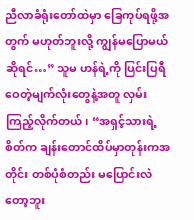ညီလာခံရုံးတော်ထဲမှာ ခြေကုပ်ရဖို့အတွက် မဟုတ်ဘူးလို့ ကျွန်မပြောမယ်ဆိုရင်…” သူမ ဟန်ရဲ့ကို ပြင်းပြရီဝေတဲ့မျက်လုံးတွေနဲ့အတူ လှမ်းကြည့်လိုက်တယ်၊ “အရှင့်သားရဲ့စိတ်က ချန်းတောင်ထိပ်မှာတုန်းကအတိုင်း တစ်ပုံစံတည်း မပြောင်းလဲတော့ဘူး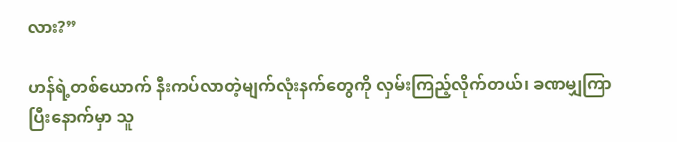လား?”

ဟန်ရဲ့တစ်ယောက် နီးကပ်လာတဲ့မျက်လုံးနက်တွေကို လှမ်းကြည့်လိုက်တယ်၊ ခဏမျှကြာပြီးနောက်မှာ သူ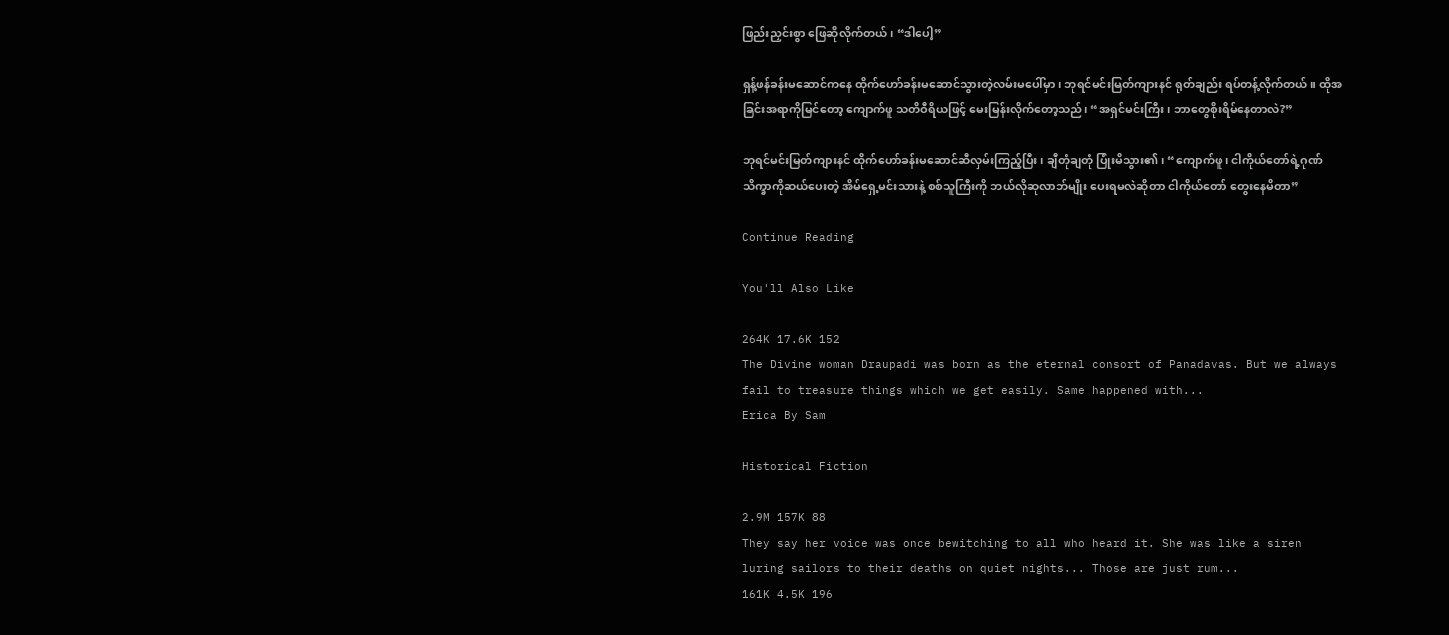ဖြည်းညှင်းစွာ ဖြေဆိုလိုက်တယ်၊ “ဒါပေါ့”

ရှန့်ဖန်ခန်းမဆောင်ကနေ ထိုက်ဟော်ခန်းမဆောင်သွားတဲ့လမ်းမပေါ်မှာ၊ ဘုရင်မင်းမြတ်ကျားနင် ရုတ်ချည်း ရပ်တန့်လိုက်တယ်။ ထိုအခြင်းအရာကိုမြင်တော့ ကျောက်ဖူ သတိဝီရိယဖြင့် မေးမြန်းလိုက်တော့သည်၊ “အရှင်မင်းကြီး၊ ဘာတွေစိုးရိမ်နေတာလဲ?”

ဘုရင်မင်းမြတ်ကျားနင် ထိုက်ဟော်ခန်းမဆောင်ဆီလှမ်းကြည့်ပြီး၊ ချီတုံချတုံ ပြုံးမိသွား၏၊ “ကျောက်ဖူ၊ ငါကိုယ်တော်ရဲ့ဂုဏ်သိက္ခာကိုဆယ်ပေးတဲ့ အိမ်ရှေ့မင်းသားနဲ့ စစ်သူကြီးကို ဘယ်လိုဆုလာဘ်မျိုး ပေးရမလဲဆိုတာ ငါကိုယ်တော် တွေးနေမိတာ”

Continue Reading

You'll Also Like

264K 17.6K 152
The Divine woman Draupadi was born as the eternal consort of Panadavas. But we always fail to treasure things which we get easily. Same happened with...
Erica By Sam

Historical Fiction

2.9M 157K 88
They say her voice was once bewitching to all who heard it. She was like a siren luring sailors to their deaths on quiet nights... Those are just rum...
161K 4.5K 196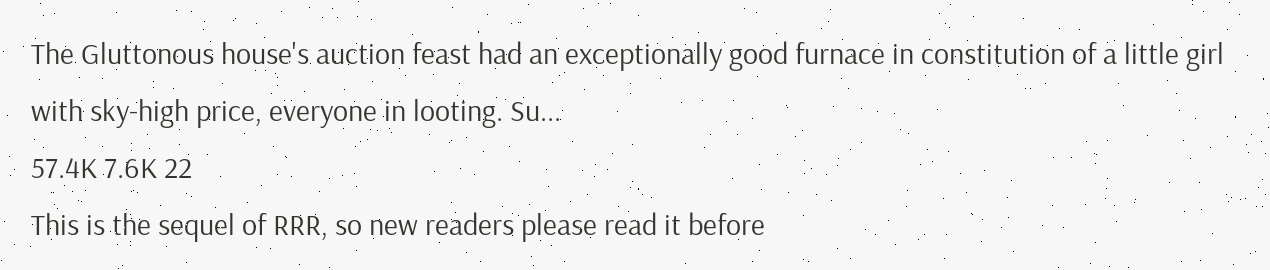The Gluttonous house's auction feast had an exceptionally good furnace in constitution of a little girl with sky-high price, everyone in looting. Su...
57.4K 7.6K 22
This is the sequel of RRR, so new readers please read it before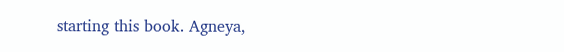starting this book. Agneya,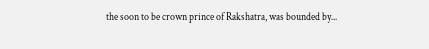the soon to be crown prince of Rakshatra, was bounded by...